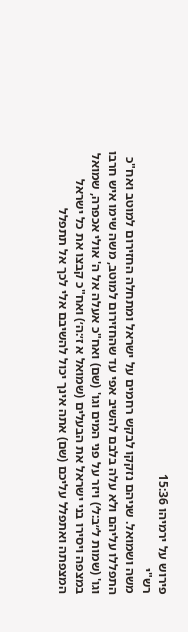פירוש על ירמיהו 15:36
רש"י
משה ושמואל. שניהם נזקקו לבקש רחמים על ישראל ומתחלה החזירום למוטב ואח"כ התפללו עליהם ולא עלה בלבם להשיב אפי עד שהחזירום למוטב, משה שימו איש חרבו וגו' (שמות ל״ב:ל׳) ויזר על פני המים וגו' (שם) ואח"כ אעלה אל ה' אולי אכפרה, שמואל במצפה ויסירו בני ישראל את הבעלים (שמואל א ז׳:ה׳) ואח"כ קבצו את כל ישראל המצפתה ואתפלל עליכם (שם) אתה אינך יכול להשיבם אלי לכך אל תתפלל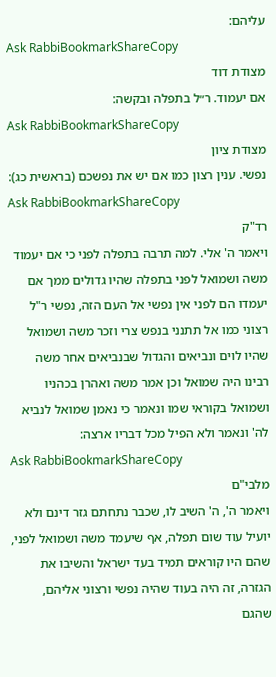עליהם:
Ask RabbiBookmarkShareCopy
מצודת דוד
אם יעמוד. ר״ל בתפלה ובקשה:
Ask RabbiBookmarkShareCopy
מצודת ציון
נפשי. ענין רצון כמו אם יש את נפשכם (בראשית כג):
Ask RabbiBookmarkShareCopy
רד"ק
ויאמר ה' אלי. למה תרבה בתפלה לפני כי אם יעמוד משה ושמואל לפני בתפלה שהיו גדולים ממך אם יעמדו הם לפני אין נפשי אל העם הזה, נפשי ר"ל רצוני כמו אל תתנני בנפש צרי וזכר משה ושמואל שהיו לוים ונביאים והגדול שבנביאים אחר משה רבינו היה שמואל וכן אמר משה ואהרן בכהניו ושמואל בקוראי שמו ונאמר כי נאמן שמואל לנביא לה' ונאמר ולא הפיל מכל דבריו ארצה:
Ask RabbiBookmarkShareCopy
מלבי"ם
ויאמר ה', ה' השיב לו, שכבר נתחתם גזר דינם ולא יועיל עוד שום תפלה, אף שיעמד משה ושמואל לפני, שהם היו קוראים תמיד בעד ישראל והשיבו את הגזרה, זה היה בעוד שהיה נפשי ורצוני אליהם, שהגם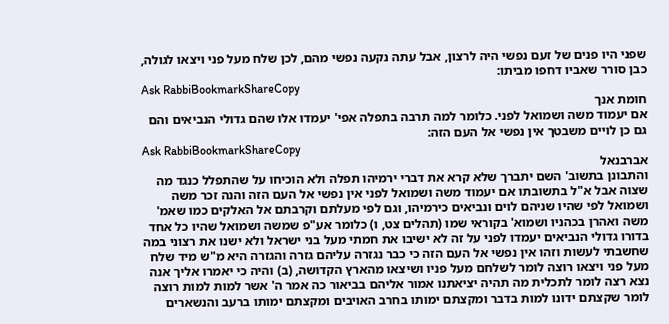שפני היו פנים של זעם נפשי היה לרצון, אבל עתה נקעה נפשי מהם, לכן שלח מעל פני ויצאו לגולה, כבן סורר שאביו דחפו מביתו:
Ask RabbiBookmarkShareCopy
חומת אנך
אם יעמוד משה ושמואל לפני. כלומר למה תרבה בתפלה אפי' יעמדו אלו שהם גדולי הנביאים והם גם כן לויים משבטך אין נפשי אל העם הזה:
Ask RabbiBookmarkShareCopy
אברבנאל
והתבונן בתשוב' השם יתברך שלא קרא את דברי ירמיהו תפלה ולא הוכיחו על שהתפלל כנגד מה שצוה אבל א"ל בתשובתו אם יעמוד משה ושמואל לפני אין נפשי אל העם הזה והנה זכר משה ושמואל לפי שהיו שניהם לוים ונביאים כירמיהו, וגם לפי מעלתם וקרבתם אל האלקים כמו שאמ' משה ואהרן בכהניו ושמוא' בקוראי שמו (תהלים צט, ו) כלומר אע"פ שמשה ושמואל שהיו כל אחד בדורו גדולי הנביאים יעמדו לפני על זה לא ישיבו את חמתי מעל בני ישראל ולא ישנו את רצוני במה שחשבתי לעשות וזהו אין נפשי אל העם הזה כי כבר נגזרה עליהם גזרה והגזרה היא מ"ש מיד שלח מעל פני ויצאו רוצה לומר לשלחם מעל פניו ושיצאו מהארץ הקדושה, (ב) והיה כי יאמרו אליך אנה נצא רצה לומר לתכלית מה תהיה יציאתנו אמור אליהם בביאור כה אמר ה' אשר למות למות רוצה לומר שקצתם ידונו למות בדבר ומקצתם ימותו בחרב האויבים ומקצתם ימותו ברעב והנשארים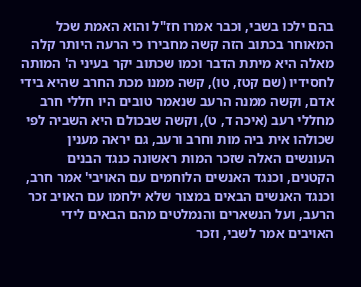בהם ילכו בשבי, וכבר אמרו חז"ל והוא האמת שכל המאוחר בכתוב הזה קשה מחבירו כי הרעה היותר קלה מאלה היא מיתת הדבר וכמו שכתוב יקר בעיני ה' המותה לחסידיו (שם קטז, טו), קשה ממנו מכת החרב שהיא בידי אדם, וקשה ממנה הרעב שנאמר טובים היו חללי חרב מחללי רעב (איכה ד, ט), וקשה שבכולם היא השביה לפי שכולהו אית ביה מות וחרב ורעב, גם יראה מענין העונשים האלה שזכר המות ראשונה כנגד הבנים הקטנים, וכנגד האנשים הלוחמים עם האויבי' אמר חרב, וכנגד האנשים הבאים במצור שלא ילחמו עם האויב זכר הרעב, ועל הנשארים והנמלטים מהם הבאים לידי האויבים אמר לשבי, וזכר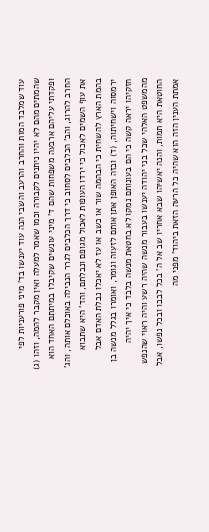עוד שמלבד המות והחרב והרעב והשבי הנה עוד יענשו בד' מיני פורעניות לפי שהמתים מהם לא יהיו ניתנים לקבורה וכמו שאמר למעלה ואין מקבר להמה, וזהו (ג) ופקדתי עליהם ארבעה משפחות שהם ד' מיני עונשים שקיבלו במיתתם האחד הוא החרב להרוג, והב' הכלבים לסחוב כי דרך הכלבים לגרר הנבילה באוכלם אותה, והג' את עוף השמים לאכול כי ירדו העופות לאכול מגופם ונבלתם, והד' היא שתבוא בהמת הארץ להשחית כי הבהמה שור או כשב או עז לא יאכלו נבלת האדם אבל ירמסוה וישחיתוה, (ד) ובזה האופן אתן אותם לזעוה וגומר, ואומרו בגלל מנשה בן חזקיהו יראה קשה כי הם בעונותם נמקו לא בחטאת מנשה בלבד כי איך יהיה מהמשפט האלהי שכל בני יהודה יענשו בעבור מנשה שהיה רשע והיה ראוי שהנפש החוטאת היא תמות, והנה יאשיהו שבא אחריו שב אל ה' בכל לבבו ובכל נפשו, אבל אמתת הענין הזה הוא שהיה כל הרעה הזאת ביהוד' מפני מה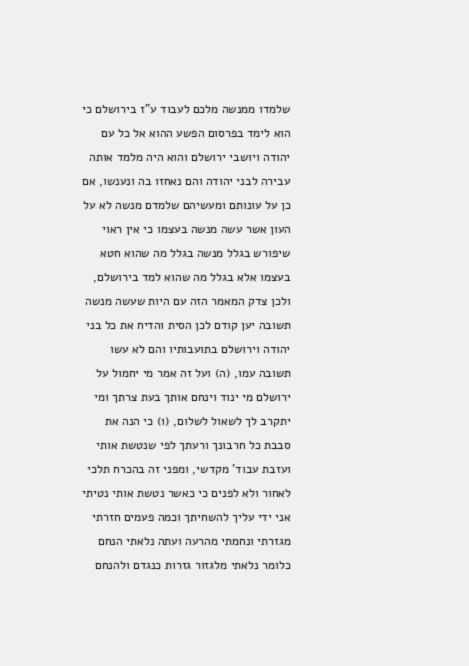שלמדו ממנשה מלכם לעבוד ע"ז בירושלם כי הוא לימד בפרסום הפשע ההוא אל כל עם יהודה ויושבי ירושלם והוא היה מלמד אותה עבירה לבני יהודה והם נאחזו בה ונענשו, אם כן על עונותם ומעשיהם שלמדם מנשה לא על העון אשר עשה מנשה בעצמו כי אין ראוי שיפורש בגלל מנשה בגלל מה שהוא חטא בעצמו אלא בגלל מה שהוא למד בירושלם, ולכן צדק המאמר הזה עם היות שעשה מנשה תשובה יען קודם לכן הסית והדיח את כל בני יהודה וירושלם בתועבותיו והם לא עשו תשובה עמו, (ה) ועל זה אמר מי יחמול על ירושלם מי ינוד וינחם אותך בעת צרתך ומי יתקרב לך לשאול לשלום, (ו) כי הנה את סבבת כל חרבונך ורעתך לפי שנטשת אותי ועזבת עבוד' מקדשי, ומפני זה בהכרח תלכי לאחור ולא לפנים כי כאשר נטשת אותי נטיתי אני ידי עליך להשחיתך וכמה פעמים חזרתי מגזרתי ונחמתי מהרעה ועתה נלאתי הנחם כלומר נלאתי מלגזור גזרות כנגדם ולהנחם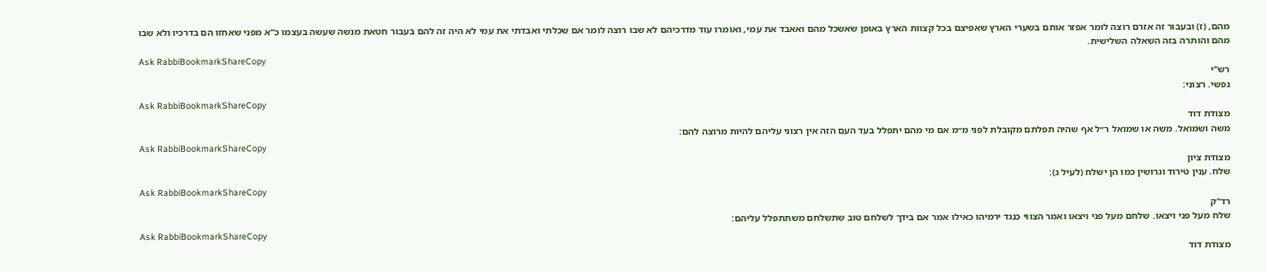מהם, (ז) ובעבור זה אזרם רוצה לומר אפזר אותם בשערי הארץ שאפיצם בכל קצוות הארץ באופן שאשכל מהם ואאבד את עמי, ואומרו עוד מדרכיהם לא שבו רוצה לומר אם שכלתי ואבדתי את עמי לא היה זה להם בעבור חטאת מנשה שעשה בעצמו כ"א מפני שאחזו הם בדרכיו ולא שבו מהם והותרה בזה השאלה השלישית.
Ask RabbiBookmarkShareCopy
רש"י
נפשי. רצוני:
Ask RabbiBookmarkShareCopy
מצודת דוד
משה ושמואל. משה או שמואל ר״ל אף שהיה תפלתם מקובלת לפני מ״מ אם מי מהם יתפלל בעד העם הזה אין רצוני עליהם להיות מרוצה להם:
Ask RabbiBookmarkShareCopy
מצודת ציון
שלח. ענין טירוד וגרושין כמו הן ישלח (לעיל ג):
Ask RabbiBookmarkShareCopy
רד"ק
שלח מעל פני ויצאו. שלחם מעל פני ויצאו ואמר הצווי כנגד ירמיהו כאילו אמר אם בידך לשלחם טוב שתשלחם משתתפלל עליהם:
Ask RabbiBookmarkShareCopy
מצודת דוד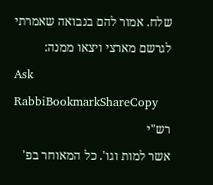שלח. אמור להם בנבואה שאמרתי לגרשם מארצי ויצאו ממנה:
Ask RabbiBookmarkShareCopy
רש"י
אשר למות וגו'. כל המאוחר בפ'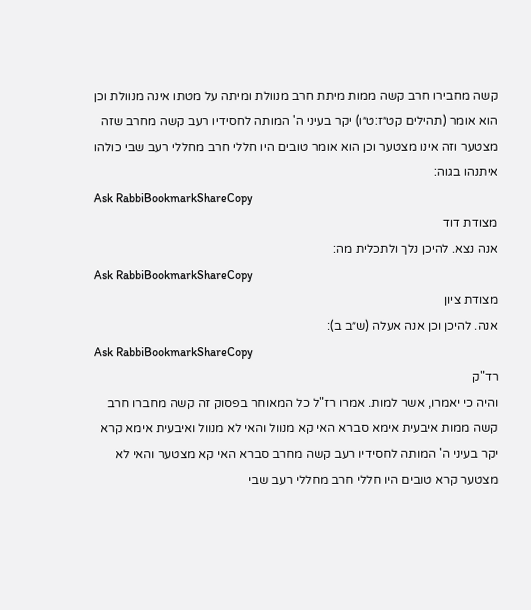קשה מחבירו חרב קשה ממות מיתת חרב מנוולת ומיתה על מטתו אינה מנוולת וכן הוא אומר (תהילים קט״ז:ט״ו) יקר בעיני ה' המותה לחסידיו רעב קשה מחרב שזה מצטער וזה אינו מצטער וכן הוא אומר טובים היו חללי חרב מחללי רעב שבי כולהו איתנהו בגוה:
Ask RabbiBookmarkShareCopy
מצודת דוד
אנה נצא. להיכן נלך ולתכלית מה:
Ask RabbiBookmarkShareCopy
מצודת ציון
אנה. להיכן וכן אנה אעלה (ש״ב ב):
Ask RabbiBookmarkShareCopy
רד"ק
והיה כי יאמרו, אשר למות. אמרו רז"ל כל המאוחר בפסוק זה קשה מחברו חרב קשה ממות איבעית אימא סברא האי קא מנוול והאי לא מנוול ואיבעית אימא קרא יקר בעיני ה' המותה לחסידיו רעב קשה מחרב סברא האי קא מצטער והאי לא מצטער קרא טובים היו חללי חרב מחללי רעב שבי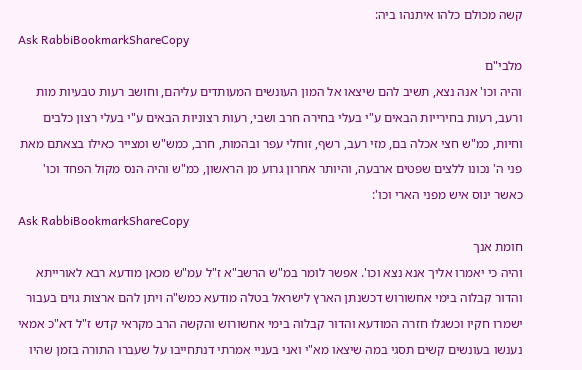קשה מכולם כלהו איתנהו ביה:
Ask RabbiBookmarkShareCopy
מלבי"ם
והיה וכו' אנה נצא, תשיב להם שיצאו אל המון העונשים המעותדים עליהם, וחושב רעות טבעיות מות ורעב, רעות בחירייות הבאים ע"י בעלי בחירה חרב ושבי, רעות רצוניות הבאים ע"י בעלי רצון כלבים וחיות, כמ"ש חצי אכלה בם, מזי רעב, רשף, זוחלי עפר ובהמות, חרב, כמש"ש ומצייר כאילו בצאתם מאת פני ה' נכונו ללצים שפטים ארבעה, והיותר אחרון גרוע מן הראשון, כמ"ש והיה הנס מקול הפחד וכו' כאשר ינוס איש מפני הארי וכו':
Ask RabbiBookmarkShareCopy
חומת אנך
והיה כי יאמרו אליך אנא נצא וכו'. אפשר לומר במ"ש הרשב"א ז"ל עמ"ש מכאן מודעא רבא לאורייתא והדור קבלוה בימי אחשורוש דכשנתן הארץ לישראל בטלה מודעא כמש"ה ויתן להם ארצות גוים בעבור ישמרו חקיו וכשגלו חזרה המודעא והדור קבלוה בימי אחשורוש והקשה הרב מקראי קדש ז"ל דא"כ אמאי נענשו בעונשים קשים תסגי במה שיצאו מא"י ואני בעניי אמרתי דנתחייבו על שעברו התורה בזמן שהיו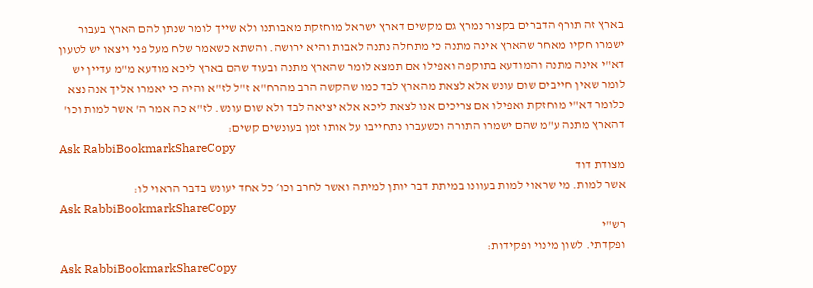בארץ זה תורף הדברים בקצור נמרץ גם מקשים דארץ ישראל מוחזקת מאבותנו ולא שייך לומר שנתן להם הארץ בעבור ישמרו חקיו מאחר שהארץ אינה מתנה כי מתחלה נתנה לאבות והיא ירושה. והשתא כשאמר שלח מעל פני ויצאו יש לטעון דא"י אינה מתנה והמודעא בתוקפה ואפילו אם תמצא לומר שהארץ מתנה ובעוד שהם בארץ ליכא מודעא מ"מ עדיין יש לומר שאין חייבים שום עונש אלא לצאת מהארץ לבד כמו שהקשה הרב מהרח"א ז"ל לז"א והיה כי יאמרו אליך אנה נצא כלומר דא"י מוחזקת ואפילו אם צריכים אנו לצאת ליכא אלא יציאה לבד ולא שום עונש. לז"א כה אמר ה' אשר למות וכו' דהארץ מתנה ע"מ שהם ישמרו התורה וכשעברו נתחייבו על אותו זמן בעונשים קשים:
Ask RabbiBookmarkShareCopy
מצודת דוד
אשר למות. מי שראוי למות בעוונו במיתת דבר יותן למיתה ואשר לחרב וכו׳ כל אחד יעונש בדבר הראוי לו:
Ask RabbiBookmarkShareCopy
רש"י
ופקדתי. לשון מינוי ופקידות:
Ask RabbiBookmarkShareCopy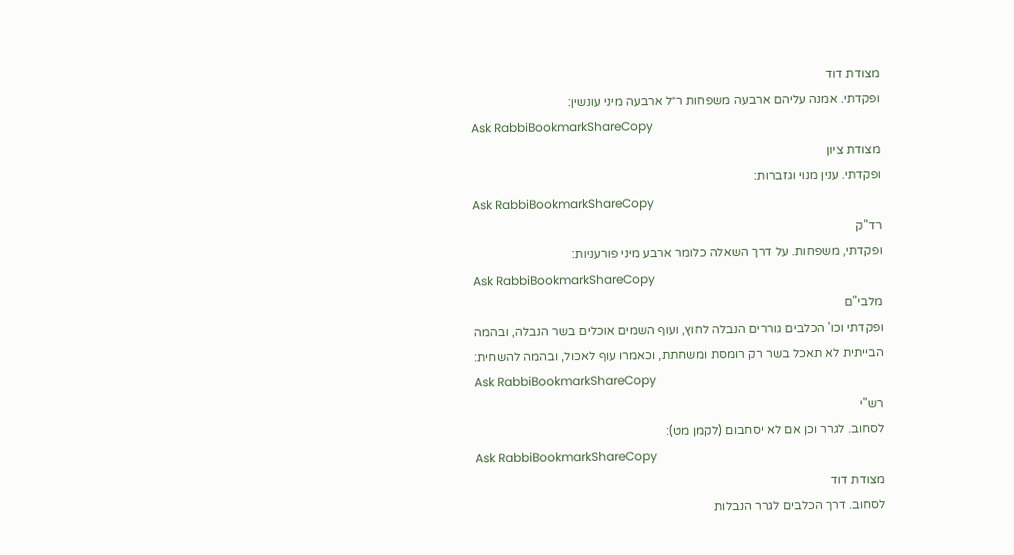מצודת דוד
ופקדתי. אמנה עליהם ארבעה משפחות ר״ל ארבעה מיני עונשין:
Ask RabbiBookmarkShareCopy
מצודת ציון
ופקדתי. ענין מנוי וגזברות:
Ask RabbiBookmarkShareCopy
רד"ק
ופקדתי, משפחות. על דרך השאלה כלומר ארבע מיני פורעניות:
Ask RabbiBookmarkShareCopy
מלבי"ם
ופקדתי וכו' הכלבים גוררים הנבלה לחוץ, ועוף השמים אוכלים בשר הנבלה, ובהמה הבייתית לא תאכל בשר רק רומסת ומשחתת, וכאמרו עוף לאכול, ובהמה להשחית:
Ask RabbiBookmarkShareCopy
רש"י
לסחוב. לגרר וכן אם לא יסחבום (לקמן מט):
Ask RabbiBookmarkShareCopy
מצודת דוד
לסחוב. דרך הכלבים לגרר הנבלות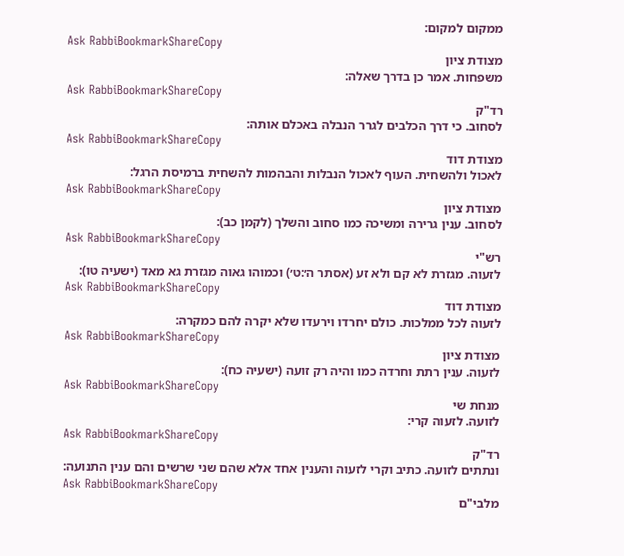ממקום למקום:
Ask RabbiBookmarkShareCopy
מצודת ציון
משפחות. אמר כן בדרך שאלה:
Ask RabbiBookmarkShareCopy
רד"ק
לסחוב. כי דרך הכלבים לגרר הנבלה באכלם אותה:
Ask RabbiBookmarkShareCopy
מצודת דוד
לאכול ולהשחית. העוף לאכול הנבלות והבהמות להשחית ברמיסת הרגל:
Ask RabbiBookmarkShareCopy
מצודת ציון
לסחוב. ענין גרירה ומשיכה כמו סחוב והשלך (לקמן כב):
Ask RabbiBookmarkShareCopy
רש"י
לזעוה. מגזרת לא קם ולא זע (אסתר ה׳:ט׳) וכמוהו גאוה מגזרת גא מאד (ישעיה טו):
Ask RabbiBookmarkShareCopy
מצודת דוד
לזעוה לכל ממלכות. כולם יחרדו וירעדו שלא יקרה להם כמקרה:
Ask RabbiBookmarkShareCopy
מצודת ציון
לזעוה. ענין רתת וחרדה כמו והיה רק זועה (ישעיה כח):
Ask RabbiBookmarkShareCopy
מנחת שי
לזועה. לזעוה קרי:
Ask RabbiBookmarkShareCopy
רד"ק
ונתתים לזועה. כתיב וקרי לזעוה והענין אחד אלא שהם שני שרשים והם ענין התנועה:
Ask RabbiBookmarkShareCopy
מלבי"ם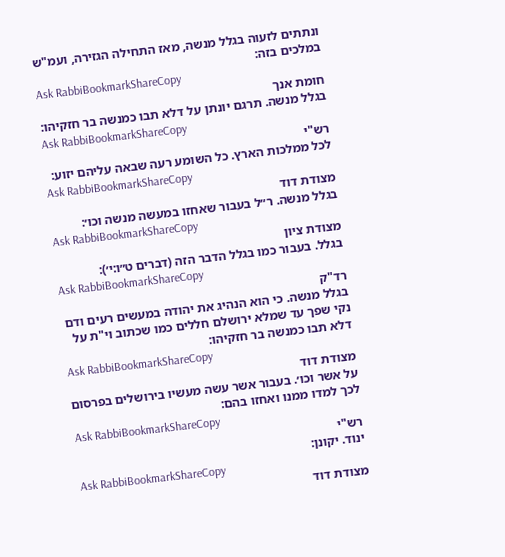ונתתים לזעוה בגלל מנשה, מאז התחילה הגזירה, ועמ"ש במלכים בזה:
Ask RabbiBookmarkShareCopy
חומת אנך
בגלל מנשה. תרגם יונתן על דלא תבו כמנשה בר חזקיהו:
Ask RabbiBookmarkShareCopy
רש"י
לכל ממלכות הארץ. כל השומע רעה שבאה עליהם יזוע:
Ask RabbiBookmarkShareCopy
מצודת דוד
בגלל מנשה. ר״ל בעבור שאחזו במעשה מנשה וכו׳:
Ask RabbiBookmarkShareCopy
מצודת ציון
בגלל. בעבור כמו בגלל הדבר הזה (דברים ט״ו:י׳):
Ask RabbiBookmarkShareCopy
רד"ק
בגלל מנשה. כי הוא הנהיג את יהודה במעשים רעים ודם נקי שפך עד שמלא ירושלם חללים כמו שכתוב וי"ת על דלא תבו כמנשה בר חזקיהו:
Ask RabbiBookmarkShareCopy
מצודת דוד
על אשר וכו׳. בעבור אשר עשה מעשיו בירושלים בפרסום לכך למדו ממנו ואחזו בהם:
Ask RabbiBookmarkShareCopy
רש"י
ינוד. יקונן:
Ask RabbiBookmarkShareCopy
מצודת דוד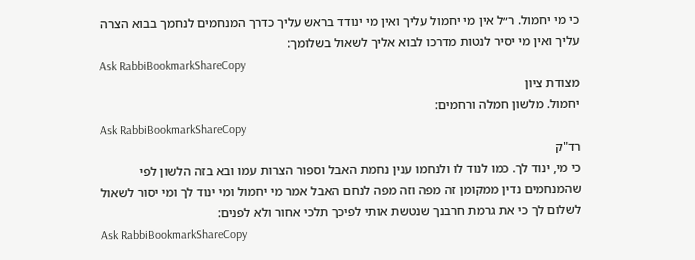כי מי יחמול. ר״ל אין מי יחמול עליך ואין מי ינודד בראש עליך כדרך המנחמים לנחמך בבוא הצרה עליך ואין מי יסיר לנטות מדרכו לבוא אליך לשאול בשלומך:
Ask RabbiBookmarkShareCopy
מצודת ציון
יחמול. מלשון חמלה ורחמים:
Ask RabbiBookmarkShareCopy
רד"ק
כי מי, ינוד לך. כמו לנוד לו ולנחמו ענין נחמת האבל וספור הצרות עמו ובא בזה הלשון לפי שהמנחמים נדין ממקומן זה מפה וזה מפה לנחם האבל אמר מי יחמול ומי ינוד לך ומי יסור לשאול לשלום לך כי את גרמת חרבנך שנטשת אותי לפיכך תלכי אחור ולא לפנים:
Ask RabbiBookmarkShareCopy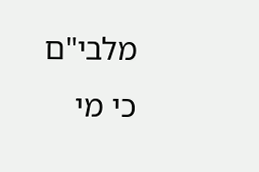מלבי"ם
כי מי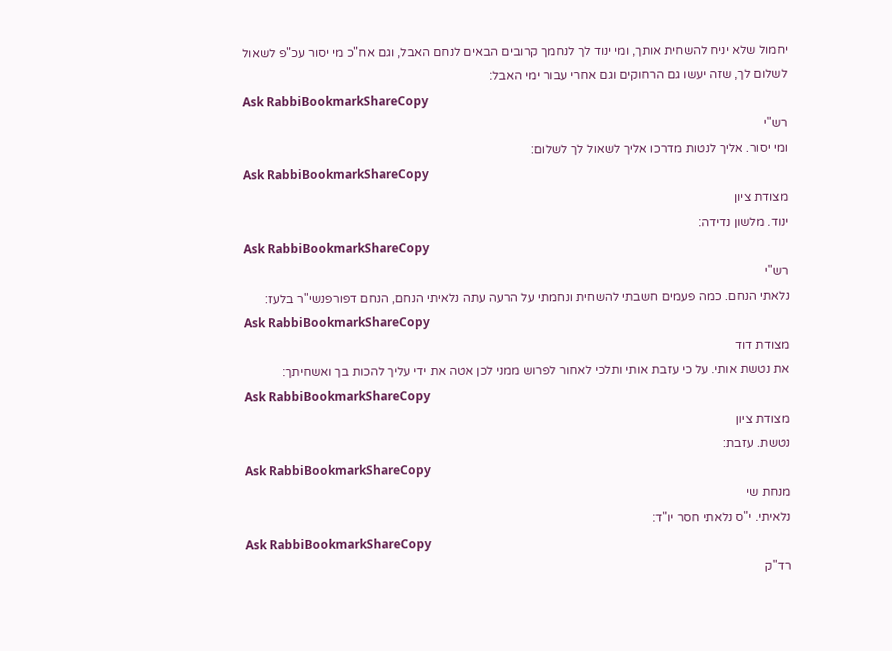יחמול שלא יניח להשחית אותך, ומי ינוד לך לנחמך קרובים הבאים לנחם האבל, וגם אח"כ מי יסור עכ"פ לשאול לשלום לך, שזה יעשו גם הרחוקים וגם אחרי עבור ימי האבל:
Ask RabbiBookmarkShareCopy
רש"י
ומי יסור. אליך לנטות מדרכו אליך לשאול לך לשלום:
Ask RabbiBookmarkShareCopy
מצודת ציון
ינוד. מלשון נדידה:
Ask RabbiBookmarkShareCopy
רש"י
נלאתי הנחם. כמה פעמים חשבתי להשחית ונחמתי על הרעה עתה נלאיתי הנחם, הנחם דפורפנשי"ר בלעז:
Ask RabbiBookmarkShareCopy
מצודת דוד
את נטשת אותי. על כי עזבת אותי ותלכי לאחור לפרוש ממני לכן אטה את ידי עליך להכות בך ואשחיתך:
Ask RabbiBookmarkShareCopy
מצודת ציון
נטשת. עזבת:
Ask RabbiBookmarkShareCopy
מנחת שי
נלאיתי. י"ס נלאתי חסר יו"ד:
Ask RabbiBookmarkShareCopy
רד"ק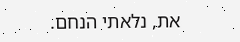את, נלאתי הנחם.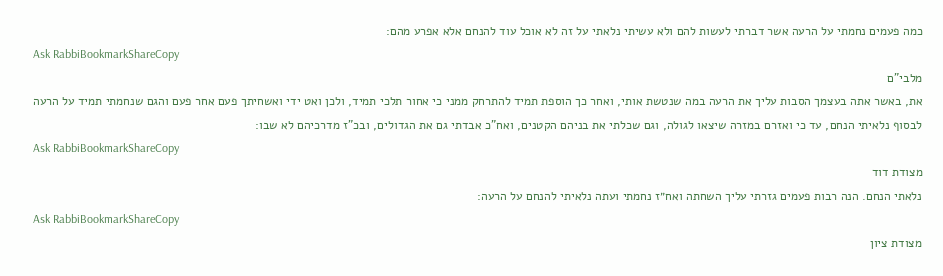כמה פעמים נחמתי על הרעה אשר דברתי לעשות להם ולא עשיתי נלאתי על זה לא אוכל עוד להנחם אלא אפרע מהם:
Ask RabbiBookmarkShareCopy
מלבי"ם
את, באשר אתה בעצמך הסבות עליך את הרעה במה שנטשת אותי, ואחר כך הוספת תמיד להתרחק ממני כי אחור תלכי תמיד, ולכן ואט ידי ואשחיתך פעם אחר פעם והגם שנחמתי תמיד על הרעה לבסוף נלאיתי הנחם, עד כי ואזרם במזרה שיצאו לגולה, וגם שכלתי את בניהם הקטנים, ואח"כ אבדתי גם את הגדולים, ובכ"ז מדרכיהם לא שבו:
Ask RabbiBookmarkShareCopy
מצודת דוד
נלאתי הנחם. הנה רבות פעמים גזרתי עליך השחתה ואח״ז נחמתי ועתה נלאיתי להנחם על הרעה:
Ask RabbiBookmarkShareCopy
מצודת ציון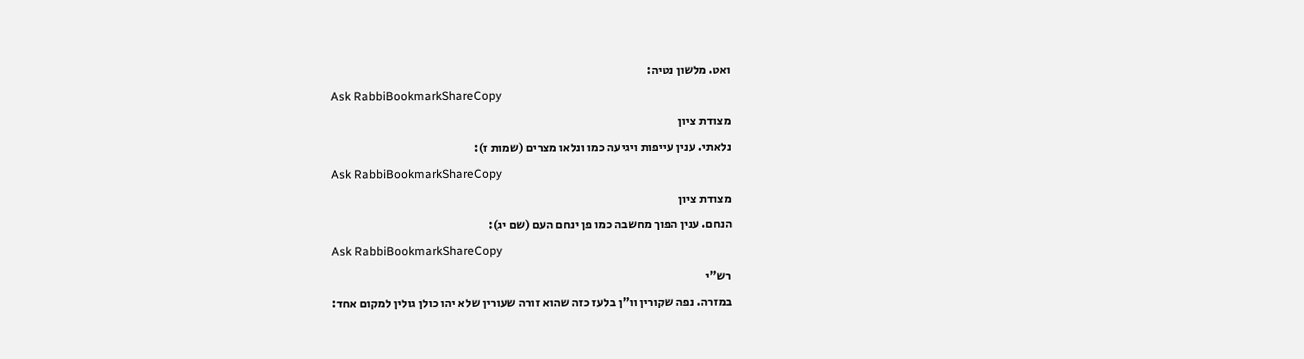ואט. מלשון נטיה:
Ask RabbiBookmarkShareCopy
מצודת ציון
נלאתי. ענין עייפות ויגיעה כמו ונלאו מצרים (שמות ז):
Ask RabbiBookmarkShareCopy
מצודת ציון
הנחם. ענין הפוך מחשבה כמו פן ינחם העם (שם יג):
Ask RabbiBookmarkShareCopy
רש"י
במזרה. נפה שקורין וו"ן בלעז כזה שהוא זורה שעורין שלא יהו כולן גולין למקום אחד: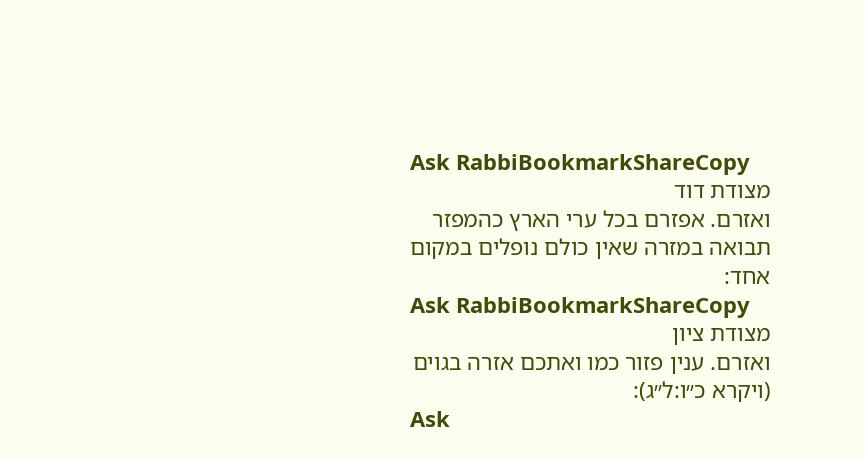Ask RabbiBookmarkShareCopy
מצודת דוד
ואזרם. אפזרם בכל ערי הארץ כהמפזר תבואה במזרה שאין כולם נופלים במקום אחד:
Ask RabbiBookmarkShareCopy
מצודת ציון
ואזרם. ענין פזור כמו ואתכם אזרה בגוים (ויקרא כ״ו:ל״ג):
Ask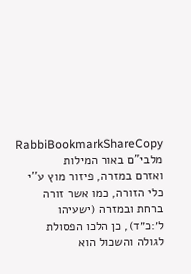RabbiBookmarkShareCopy
מלבי"ם באור המילות
ואזרם במזרה, פיזור מוץ ע''י כלי הזורה, כמו אשר זורה ברחת ובמזרה (ישעיהו ל׳:כ״ד), כן הלכו הפסולת לגולה והשכול הוא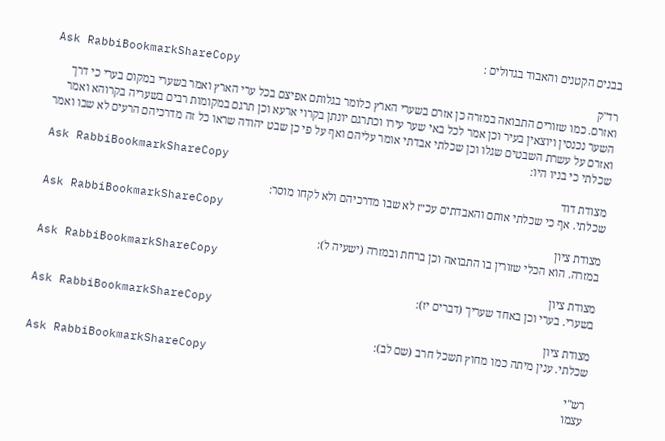בבנים הקטנים והאבוד בגדולים :
Ask RabbiBookmarkShareCopy
רד"ק
ואזרם. כמו שזורים התבואה במזרה כן אזרם בשערי הארץ כלומר בגלותם אפיצם בכל ערי הארץ ואמר בשערי במקום בערי כי דרך השער נכנסין ויוצאין בעיר וכן אמר לכל באי שער עירו וכתרגם יונתן בקרוי ארעא וכן תרגם במקומות רבים בשעריה בקרוהא ואמר ואזרם על עשרת השבטים שגלו וכן שכלתי אבדתי אומר עליהם ואף על פי כן שבט יהודה שראו כל זה מדרכיהם הרעים לא שבו ואמר שכלתי כי בניו היו:
Ask RabbiBookmarkShareCopy
מצודת דוד
שכלתי. אף כי שכלתי אותם והאבדתים עכ״ז לא שבו מדרכיהם ולא לקחו מוסר:
Ask RabbiBookmarkShareCopy
מצודת ציון
במזרה. הוא הכלי שזורין בו התבואה וכן ברחת ובמזרה (ישעיה ל):
Ask RabbiBookmarkShareCopy
מצודת ציון
בשערי. בערי וכן באחד שעריך (דברים יז):
Ask RabbiBookmarkShareCopy
מצודת ציון
שכלתי. ענין מיתה כמו מחוץ תשכל חרב (שם לב):
Ask RabbiBookmarkShareCopy
רש"י
עצמו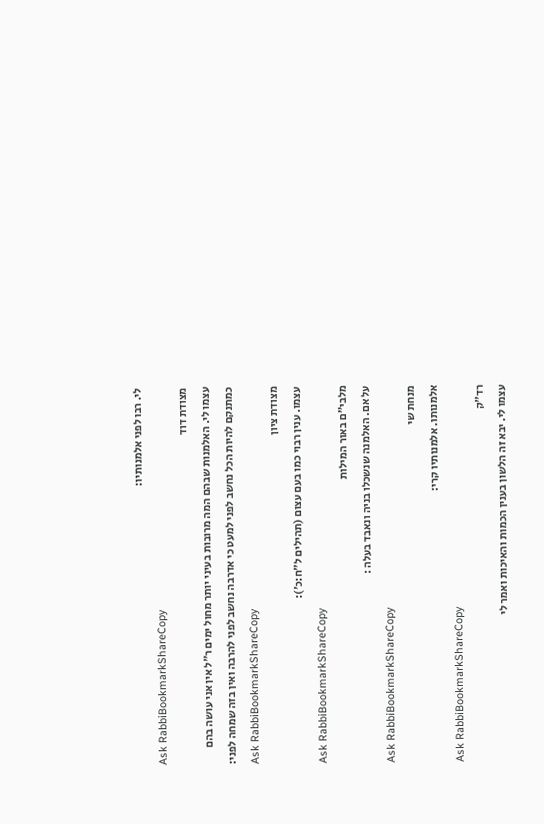לי. רבו לפני אלמנותיו:
Ask RabbiBookmarkShareCopy
מצודת דוד
עצמו לי. האלמנות שבהם המה מרובות בעיני יותר מחול ימים ר״ל אין אני עושה בהם כמתנקם להיות הכל נחשב לפני למעט כי אדרבה נחשב לפני להרבה ואין בזה שמחה לפני:
Ask RabbiBookmarkShareCopy
מצודת ציון
עצמו. ענין רבוי כמו בעם עצום (תהילים ל״ח:כ׳):
Ask RabbiBookmarkShareCopy
מלבי"ם באור המילות
על אם. האלמנה שנשכלו בניה ונאבד בעלה :
Ask RabbiBookmarkShareCopy
מנחת שי
אלמנותו. אלמנותיו קרי:
Ask RabbiBookmarkShareCopy
רד"ק
עצמו לי. יבא זה הלשון בענין הכמות והאיכות ואמר לי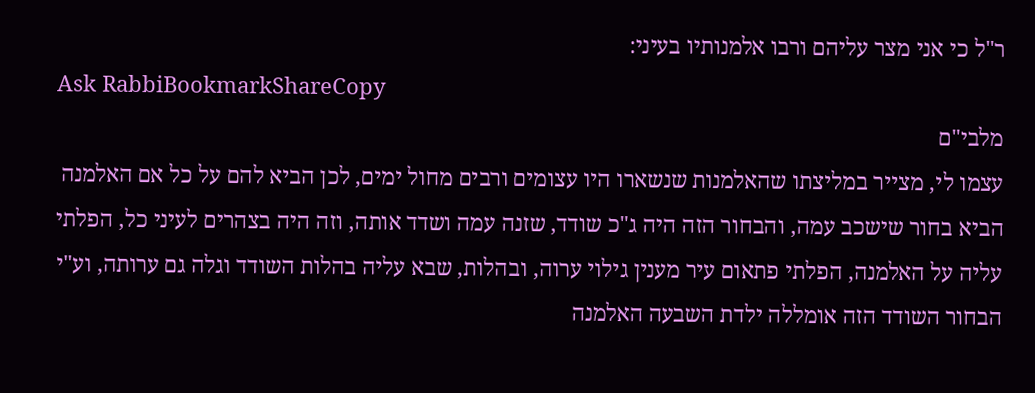ר"ל כי אני מצר עליהם ורבו אלמנותיו בעיני:
Ask RabbiBookmarkShareCopy
מלבי"ם
עצמו לי, מצייר במליצתו שהאלמנות שנשארו היו עצומים ורבים מחול ימים, לכן הביא להם על כל אם האלמנה הביא בחור שישכב עמה, והבחור הזה היה ג"כ שודד, שזנה עמה ושדד אותה, וזה היה בצהרים לעיני כל, הפלתי עליה על האלמנה, הפלתי פתאום עיר מענין גילוי ערוה, ובהלות, שבא עליה בהלות השודד וגלה גם ערותה, וע"י הבחור השודד הזה אומללה ילדת השבעה האלמנה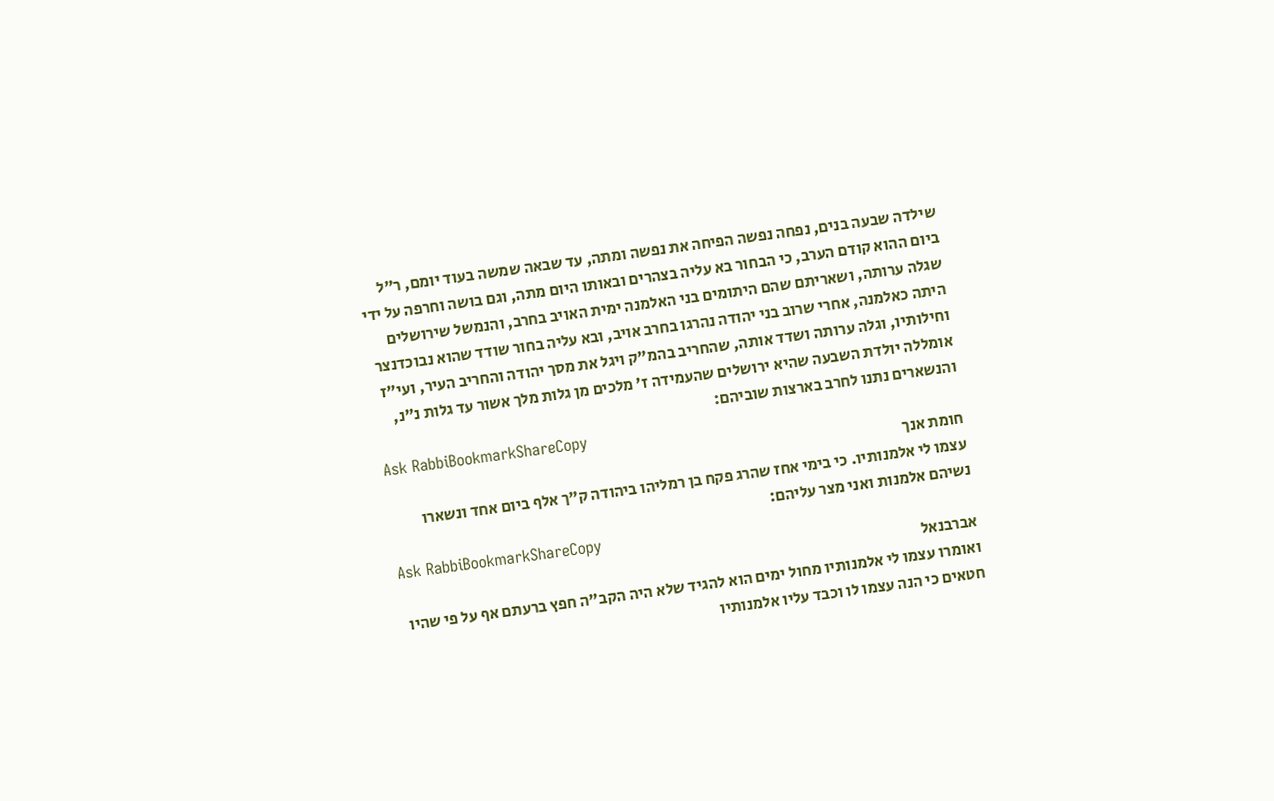שילדה שבעה בנים, נפחה נפשה הפיחה את נפשה ומתה, עד שבאה שמשה בעוד יומם, ר"ל ביום ההוא קודם הערב, כי הבחור בא עליה בצהרים ובאותו היום מתה, וגם בושה וחרפה על ידי שגלה ערותה, ושאריתם שהם היתומים בני האלמנה ימית האויב בחרב, והנמשל שירושלים היתה כאלמנה, אחרי שרוב בני יהודה נהרגו בחרב אויב, ובא עליה בחור שודד שהוא נבוכדנצר וחילותיו, וגלה ערותה ושדד אותה, שהחריב בהמ"ק ויגל את מסך יהודה והחריב העיר, ועי"ז אומללה יולדת השבעה שהיא ירושלים שהעמידה ז' מלכים מן גלות מלך אשור עד גלות נ"נ, והנשארים נתנו לחרב בארצות שוביהם:
Ask RabbiBookmarkShareCopy
חומת אנך
עצמו לי אלמנותיו. כי בימי אחז שהרג פקח בן רמליהו ביהודה ק"ך אלף ביום אחד ונשארו נשיהם אלמנות ואני מצר עליהם:
Ask RabbiBookmarkShareCopy
אברבנאל
ואומרו עצמו לי אלמנותיו מחול ימים הוא להגיד שלא היה הקב"ה חפץ ברעתם אף על פי שהיו חטאים כי הנה עצמו לו וכבד עליו אלמנותיו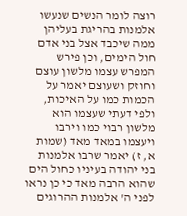רוצה לומר הנשים שנעשו אלמנות בהריגת בעליהן ממה שיכבד אצל בני אדם חול הימים, וכן פירש המפרש עצמו מלשון עוצם וחוזק ושעוצם יאמר על הכמות כמו על האיכות, ולפי דעתי שעצמו הוא מלשון רבוי כמו וירבו ויעצמו במאד מאד (שמות א, ז) יאמר שרבו אלמנות בני יהודה בעיניו כחול הים שהוא הרבה מאד כי כן נראו לפני ה' אלמנות ההרוגים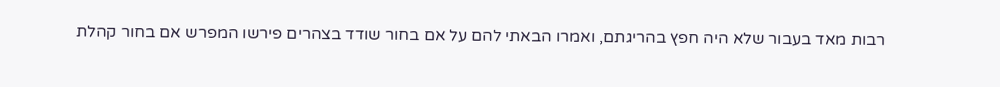רבות מאד בעבור שלא היה חפץ בהריגתם, ואמרו הבאתי להם על אם בחור שודד בצהרים פירשו המפרש אם בחור קהלת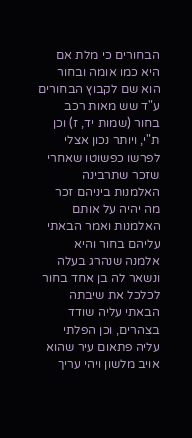הבחורים כי מלת אם היא כמו אומה ובחור הוא שם לקבוץ הבחורים ע"ד שש מאות רכב בחור (שמות יד, ז) וכן ת"י, ויותר נכון אצלי לפרשו כפשוטו שאחרי שזכר שתרבינה האלמנות ביניהם זכר מה יהיה על אותם האלמנות ואמר הבאתי עליהם בחור והיא אלמנה שנהרג בעלה ונשאר לה בן אחד בחור לכלכל את שיבתה הבאתי עליה שודד בצהרים, וכן הפלתי עליה פתאום עיר שהוא אויב מלשון ויהי עריך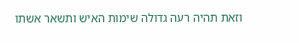וזאת תהיה רעה גדולה שימות האיש ותשאר אשתו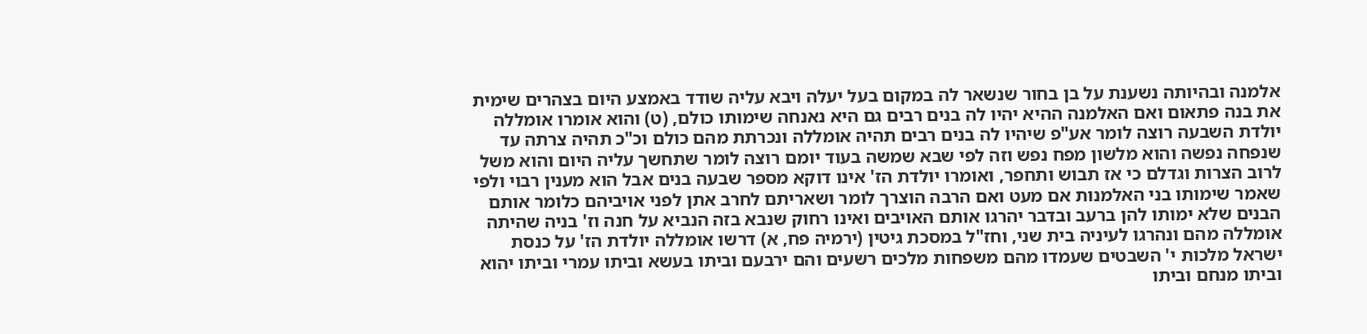אלמנה ובהיותה נשענת על בן בחור שנשאר לה במקום בעל יעלה ויבא עליה שודד באמצע היום בצהרים שימית את בנה פתאום ואם האלמנה ההיא יהיו לה בנים רבים גם היא נאנחה שימותו כולם, (ט) והוא אומרו אומללה יולדת השבעה רוצה לומר אע"פ שיהיו לה בנים רבים תהיה אומללה ונכרתת מהם כולם וכ"כ תהיה צרתה עד שנפחה נפשה והוא מלשון מפח נפש וזה לפי שבא שמשה בעוד יומם רוצה לומר שתחשך עליה היום והוא משל לרוב הצרות וגדלם כי אז תבוש ותחפר, ואומרו יולדת הז' אינו דוקא מספר שבעה בנים אבל הוא מענין רבוי ולפי שאמר שימותו בני האלמנות אם מעט ואם הרבה הוצרך לומר ושאריתם לחרב אתן לפני אויביהם כלומר אותם הבנים שלא ימותו להן ברעב ובדבר יהרגו אותם האויבים ואינו רחוק שנבא בזה הנביא על חנה וז' בניה שהיתה אומללה מהם ונהרגו לעיניה בית שני, וחז"ל במסכת גיטין (ירמיה פח, א) דרשו אומללה יולדת הז' על כנסת ישראל מלכות י' השבטים שעמדו מהם משפחות מלכים רשעים והם ירבעם וביתו בעשא וביתו עמרי וביתו יהוא וביתו מנחם וביתו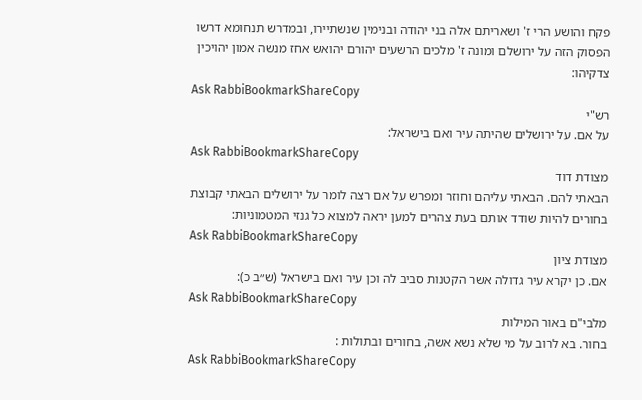פקח והושע הרי ז' ושאריתם אלה בני יהודה ובנימין שנשתיירו, ובמדרש תנחומא דרשו הפסוק הזה על ירושלם ומונה ז' מלכים הרשעים יהורם יהואש אחז מנשה אמון יהויכין צדקיהו:
Ask RabbiBookmarkShareCopy
רש"י
על אם. על ירושלים שהיתה עיר ואם בישראל:
Ask RabbiBookmarkShareCopy
מצודת דוד
הבאתי להם. הבאתי עליהם וחוזר ומפרש על אם רצה לומר על ירושלים הבאתי קבוצת בחורים להיות שודד אותם בעת צהרים למען יראה למצוא כל גנזי המטמוניות:
Ask RabbiBookmarkShareCopy
מצודת ציון
אם. כן יקרא עיר גדולה אשר הקטנות סביב לה וכן עיר ואם בישראל (ש״ב כ):
Ask RabbiBookmarkShareCopy
מלבי"ם באור המילות
בחור. בא לרוב על מי שלא נשא אשה, בחורים ובתולות :
Ask RabbiBookmarkShareCopy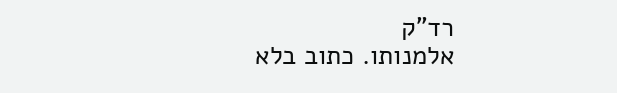רד"ק
אלמנותו. כתוב בלא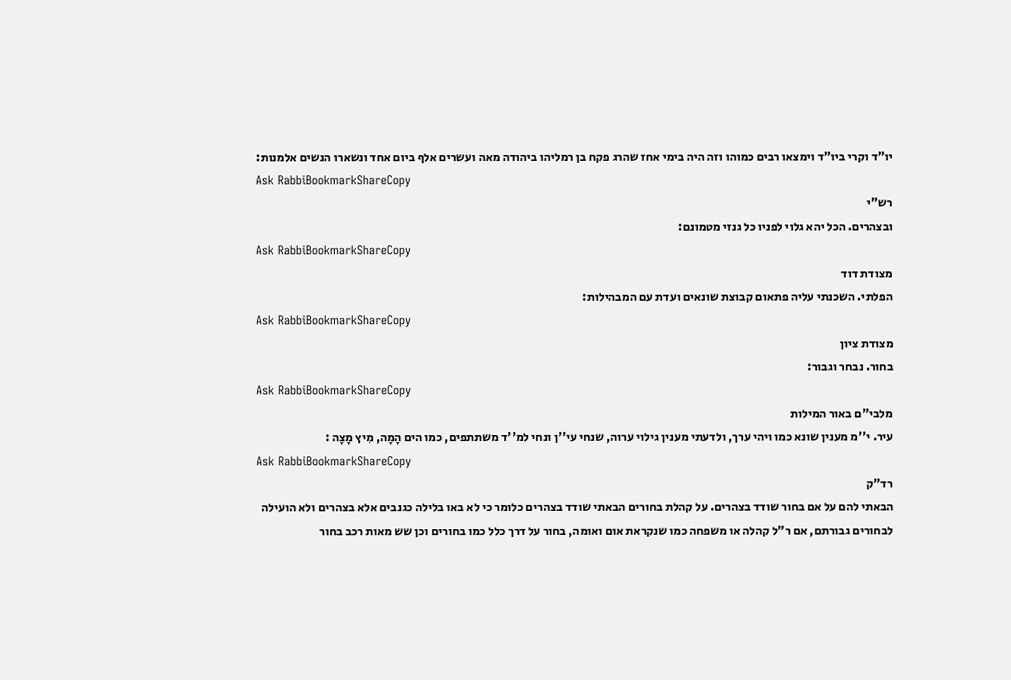יו"ד וקרי ביו"ד וימצאו רבים כמוהו וזה היה בימי אחז שהרג פקח בן רמליהו ביהודה מאה ועשרים אלף ביום אחד ונשארו הנשים אלמנות:
Ask RabbiBookmarkShareCopy
רש"י
ובצהרים. הכל יהא גלוי לפניו כל גנזי מטמונם:
Ask RabbiBookmarkShareCopy
מצודת דוד
הפלתי. השכנתי עליה פתאום קבוצת שונאים ועדת עם המבהילות:
Ask RabbiBookmarkShareCopy
מצודת ציון
בחור. נבחר וגבור:
Ask RabbiBookmarkShareCopy
מלבי"ם באור המילות
עיר. י''מ מענין שונא כמו ויהי ערך, ולדעתי מענין גילוי ערוה, שנחי עי''ן ונחי למ''ד משתתפים, כמו הים הָמָה, מִיץ מָצָה :
Ask RabbiBookmarkShareCopy
רד"ק
הבאתי להם על אם בחור שודד בצהרים. על קהלת בחורים הבאתי שודד בצהרים כלומר כי לא באו בלילה כגנבים אלא בצהרים ולא הועילה לבחורים גבורתם, אם ר"ל קהלה או משפחה כמו שנקראת אום ואומה, בחור על דרך כלל כמו בחורים וכן שש מאות רכב בחור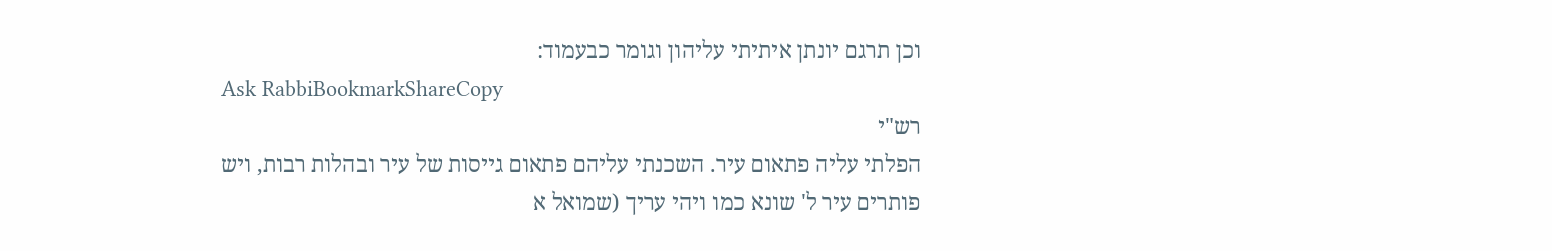וכן תרגם יונתן איתיתי עליהון וגומר כבעמוד:
Ask RabbiBookmarkShareCopy
רש"י
הפלתי עליה פתאום עיר. השכנתי עליהם פתאום גייסות של עיר ובהלות רבות, ויש פותרים עיר ל' שונא כמו ויהי עריך (שמואל א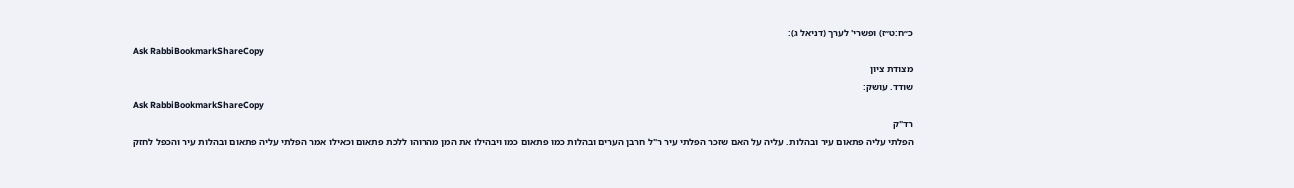כ״ח:ט״ז) ופשרי' לערך (דניאל ג):
Ask RabbiBookmarkShareCopy
מצודת ציון
שודד. עושק:
Ask RabbiBookmarkShareCopy
רד"ק
הפלתי עליה פתאום עיר ובהלות. עליה על האם שזכר הפלתי עיר ר"ל חרבן הערים ובהלות כמו פתאום כמו ויבהילו את המן מהרוהו ללכת פתאום וכאילו אמר הפלתי עליה פתאום ובהלות עיר והכפל לחזק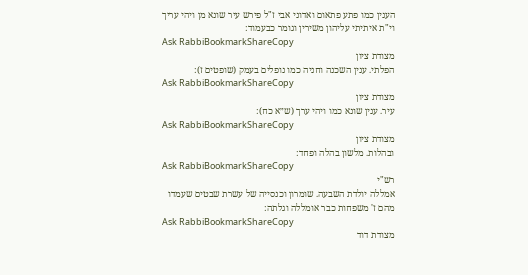הענין כמו פתע פתאום ואדוני אבי ז"ל פירש עיר שונא מן ויהי עריך וי"ת איתיתי עליהון משירין וגומר כבעמוד:
Ask RabbiBookmarkShareCopy
מצודת ציון
הפלתי. ענין השכנה וחניה כמו נופלים בעמק (שופטים ז):
Ask RabbiBookmarkShareCopy
מצודת ציון
עיר. ענין שונא כמו ויהי ערך (ש״א כח):
Ask RabbiBookmarkShareCopy
מצודת ציון
ובהלות. מלשון בהלה ופחד:
Ask RabbiBookmarkShareCopy
רש"י
אמללה יולדת השבעה. שומרון וכנסייה של עשרת שבטים שעמדו מהם ז' משפחות כבר אומללה וגלתה:
Ask RabbiBookmarkShareCopy
מצודת דוד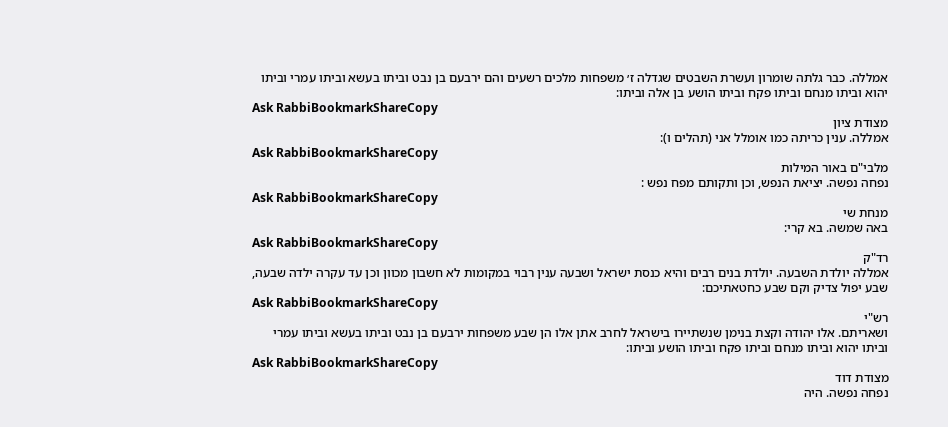אמללה. כבר גלתה שומרון ועשרת השבטים שגדלה ז׳ משפחות מלכים רשעים והם ירבעם בן נבט וביתו בעשא וביתו עמרי וביתו יהוא וביתו מנחם וביתו פקח וביתו הושע בן אלה וביתו:
Ask RabbiBookmarkShareCopy
מצודת ציון
אמללה. ענין כריתה כמו אומלל אני (תהלים ו):
Ask RabbiBookmarkShareCopy
מלבי"ם באור המילות
נפחה נפשה. יציאת הנפש, וכן ותקותם מפח נפש :
Ask RabbiBookmarkShareCopy
מנחת שי
באה שמשה. בא קרי:
Ask RabbiBookmarkShareCopy
רד"ק
אמללה יולדת השבעה. יולדת בנים רבים והיא כנסת ישראל ושבעה ענין רבוי במקומות לא חשבון מכוון וכן עד עקרה ילדה שבעה, שבע יפול צדיק וקם שבע כחטאתיכם:
Ask RabbiBookmarkShareCopy
רש"י
ושאריתם. אלו יהודה וקצת בנימן שנשתיירו בישראל לחרב אתן אלו הן שבע משפחות ירבעם בן נבט וביתו בעשא וביתו עמרי וביתו יהוא וביתו מנחם וביתו פקח וביתו הושע וביתו:
Ask RabbiBookmarkShareCopy
מצודת דוד
נפחה נפשה. היה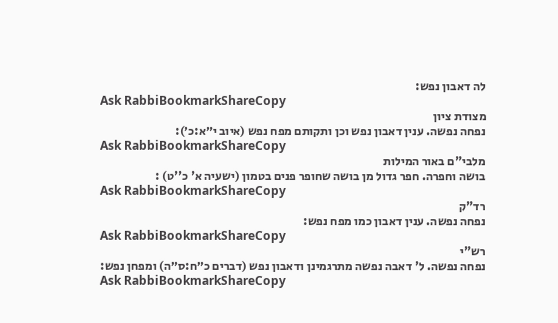לה דאבון נפש:
Ask RabbiBookmarkShareCopy
מצודת ציון
נפחה נפשה. ענין דאבון נפש וכן ותקותם מפח נפש (איוב י״א:כ׳):
Ask RabbiBookmarkShareCopy
מלבי"ם באור המילות
בושה וחפרה. חפר גדול מן בושה שחופר פנים בטמון (ישעיה א' כ''ט) :
Ask RabbiBookmarkShareCopy
רד"ק
נפחה נפשה. ענין דאבון כמו מפח נפש:
Ask RabbiBookmarkShareCopy
רש"י
נפחה נפשה. ל' דאבה נפשה מתרגמינן ודאבון נפש (דברים כ״ח:ס״ה) ומפחן נפש:
Ask RabbiBookmarkShareCopy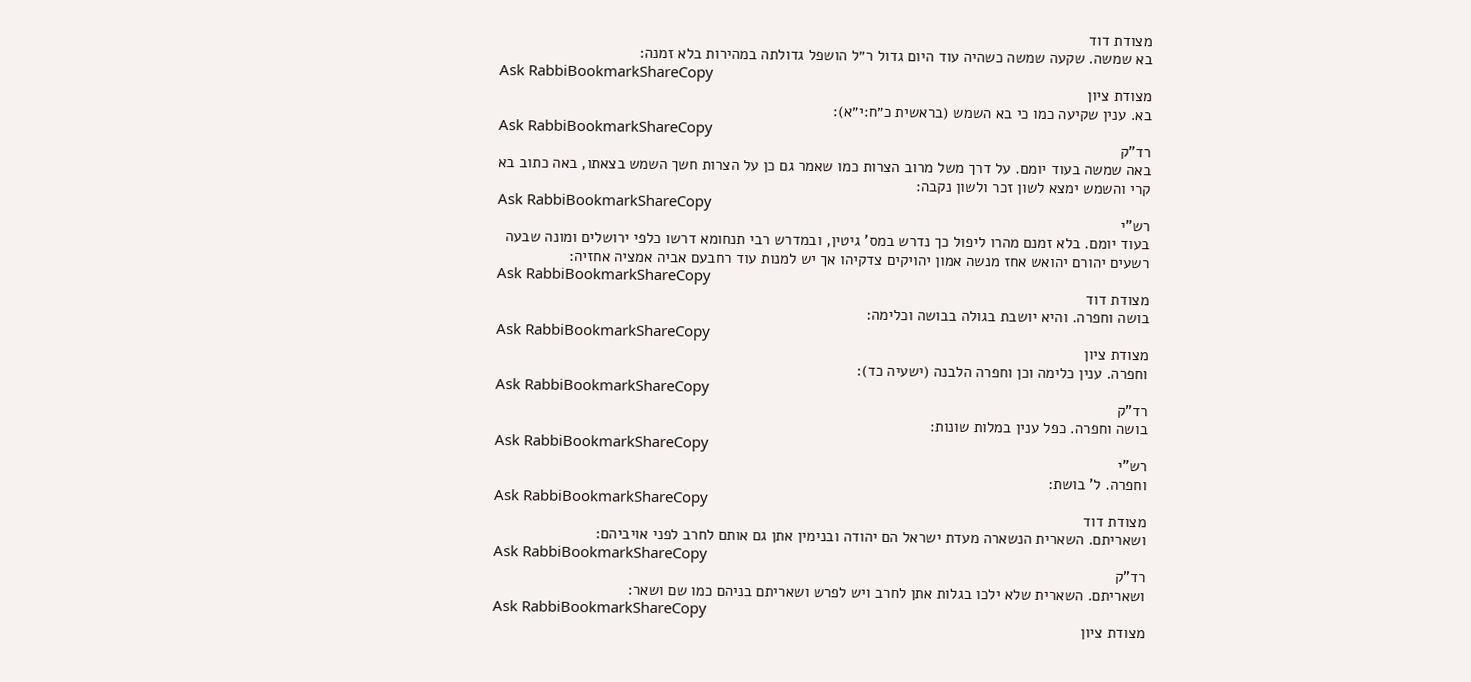מצודת דוד
בא שמשה. שקעה שמשה כשהיה עוד היום גדול ר״ל הושפל גדולתה במהירות בלא זמנה:
Ask RabbiBookmarkShareCopy
מצודת ציון
בא. ענין שקיעה כמו כי בא השמש (בראשית כ״ח:י״א):
Ask RabbiBookmarkShareCopy
רד"ק
באה שמשה בעוד יומם. על דרך משל מרוב הצרות כמו שאמר גם כן על הצרות חשך השמש בצאתו, באה כתוב בא קרי והשמש ימצא לשון זכר ולשון נקבה:
Ask RabbiBookmarkShareCopy
רש"י
בעוד יומם. בלא זמנם מהרו ליפול כך נדרש במס' גיטין, ובמדרש רבי תנחומא דרשו כלפי ירושלים ומונה שבעה רשעים יהורם יהואש אחז מנשה אמון יהויקים צדקיהו אך יש למנות עוד רחבעם אביה אמציה אחזיה:
Ask RabbiBookmarkShareCopy
מצודת דוד
בושה וחפרה. והיא יושבת בגולה בבושה וכלימה:
Ask RabbiBookmarkShareCopy
מצודת ציון
וחפרה. ענין כלימה וכן וחפרה הלבנה (ישעיה כד):
Ask RabbiBookmarkShareCopy
רד"ק
בושה וחפרה. כפל ענין במלות שונות:
Ask RabbiBookmarkShareCopy
רש"י
וחפרה. ל' בושת:
Ask RabbiBookmarkShareCopy
מצודת דוד
ושאריתם. השארית הנשארה מעדת ישראל הם יהודה ובנימין אתן גם אותם לחרב לפני אויביהם:
Ask RabbiBookmarkShareCopy
רד"ק
ושאריתם. השארית שלא ילכו בגלות אתן לחרב ויש לפרש ושאריתם בניהם כמו שם ושאר:
Ask RabbiBookmarkShareCopy
מצודת ציון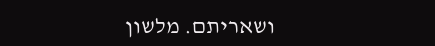ושאריתם. מלשון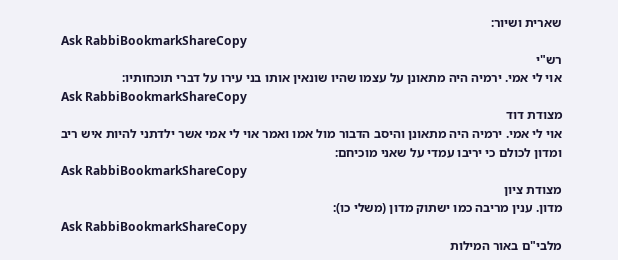שארית ושיור:
Ask RabbiBookmarkShareCopy
רש"י
אוי לי אמי. ירמיה היה מתאונן על עצמו שהיו שונאין אותו בני עירו על דברי תוכחותיו:
Ask RabbiBookmarkShareCopy
מצודת דוד
אוי לי אמי. ירמיה היה מתאונן והיסב הדבור מול אמו ואמר אוי לי אמי אשר ילדתני להיות איש ריב ומדון לכולם כי יריבו עמדי על שאני מוכיחם:
Ask RabbiBookmarkShareCopy
מצודת ציון
מדון. ענין מריבה כמו ישתוק מדון (משלי כו):
Ask RabbiBookmarkShareCopy
מלבי"ם באור המילות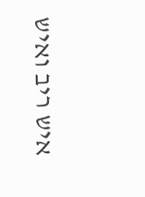איש ריב ואיש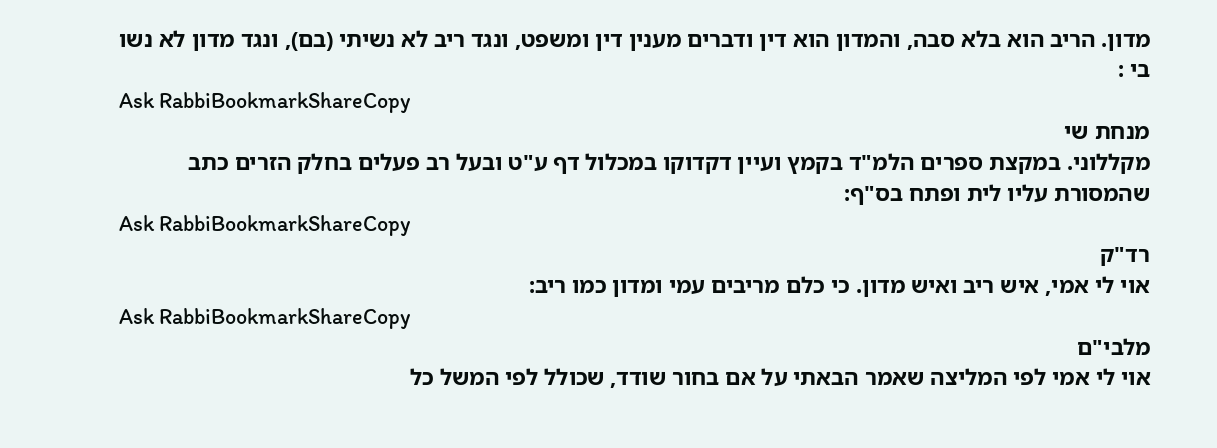מדון. הריב הוא בלא סבה, והמדון הוא דין ודברים מענין דין ומשפט, ונגד ריב לא נשיתי (בם), ונגד מדון לא נשו בי :
Ask RabbiBookmarkShareCopy
מנחת שי
מקללוני. במקצת ספרים הלמ"ד בקמץ ועיין דקדוקו במכלול דף ע"ט ובעל רב פעלים בחלק הזרים כתב שהמסורת עליו לית ופתח בס"ף:
Ask RabbiBookmarkShareCopy
רד"ק
אוי לי אמי, איש ריב ואיש מדון. כי כלם מריבים עמי ומדון כמו ריב:
Ask RabbiBookmarkShareCopy
מלבי"ם
אוי לי אמי לפי המליצה שאמר הבאתי על אם בחור שודד, שכולל לפי המשל כל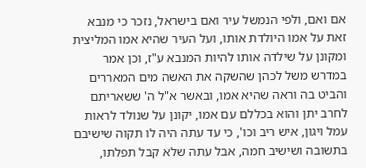אם ואם, ולפי הנמשל עיר ואם בישראל, נזכר כי מנבא זאת על אמו היולדת אותו, ועל העיר שהיא אמו המליצית ומקונן על שילדה אותו להיות המנבא ע"ז, וכן אמר במדרש משל לכהן שהשקה את האשה מים המאררים והביט בה וראה שהיא אמו, ובאשר א"ל ה' ששאריתם לחרב יתן והוא בכללם עם אמו, יקונן על שנולד לראות עמל ויגון, איש ריב וכו', כי עד עתה היה לו תקוה שישיבם בתשובה ושישיב חמה, אבל עתה שלא קבל תפלתו,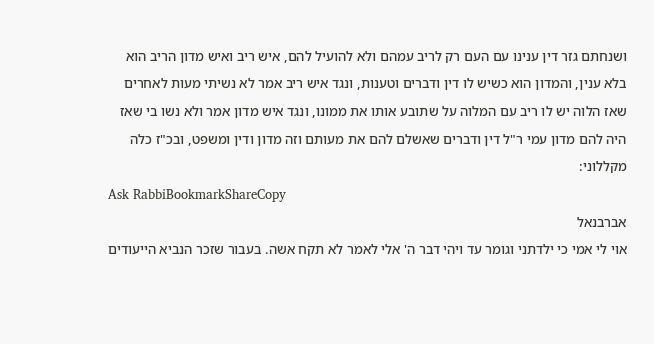ושנחתם גזר דין ענינו עם העם רק לריב עמהם ולא להועיל להם, איש ריב ואיש מדון הריב הוא בלא ענין, והמדון הוא כשיש לו דין ודברים וטענות, ונגד איש ריב אמר לא נשיתי מעות לאחרים שאז הלוה יש לו ריב עם המלוה על שתובע אותו את ממונו, ונגד איש מדון אמר ולא נשו בי שאז היה להם מדון עמי ר"ל דין ודברים שאשלם להם את מעותם וזה מדון ודין ומשפט, ובכ"ז כלה מקללוני:
Ask RabbiBookmarkShareCopy
אברבנאל
אוי לי אמי כי ילדתני וגומר עד ויהי דבר ה' אלי לאמר לא תקח אשה. בעבור שזכר הנביא הייעודים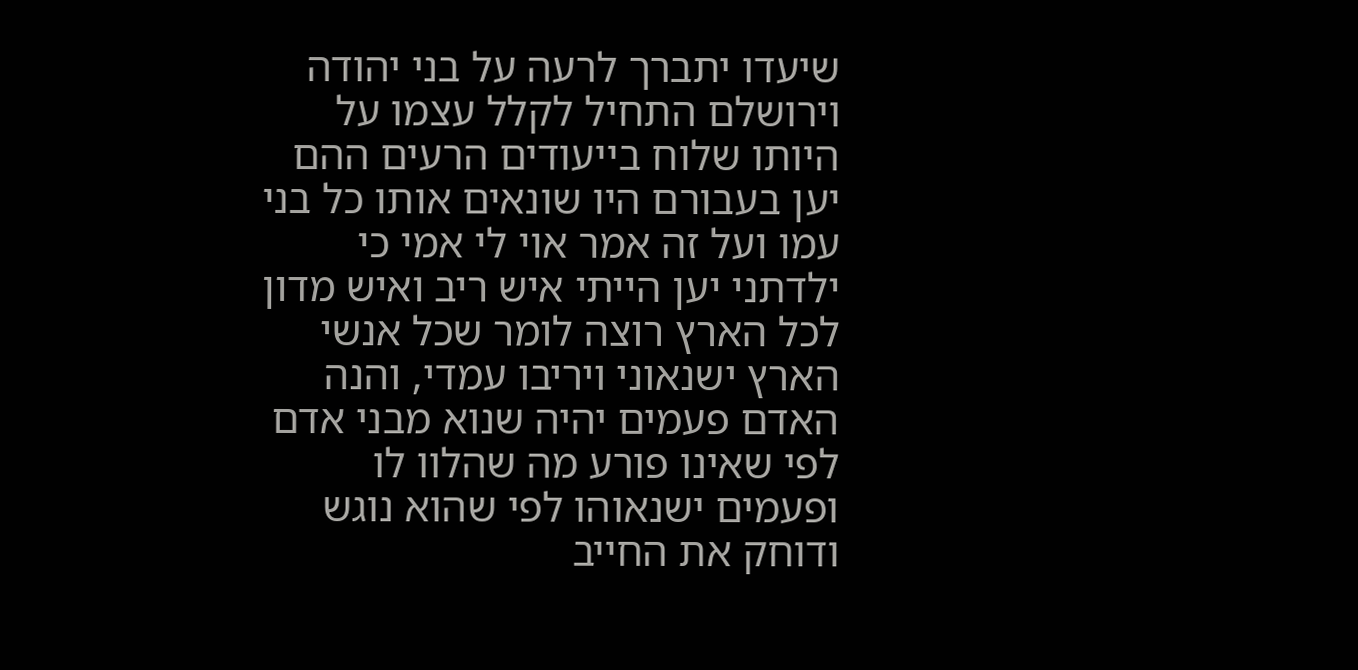שיעדו יתברך לרעה על בני יהודה וירושלם התחיל לקלל עצמו על היותו שלוח בייעודים הרעים ההם יען בעבורם היו שונאים אותו כל בני עמו ועל זה אמר אוי לי אמי כי ילדתני יען הייתי איש ריב ואיש מדון לכל הארץ רוצה לומר שכל אנשי הארץ ישנאוני ויריבו עמדי, והנה האדם פעמים יהיה שנוא מבני אדם לפי שאינו פורע מה שהלוו לו ופעמים ישנאוהו לפי שהוא נוגש ודוחק את החייב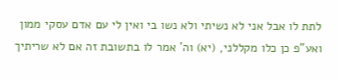לתת לו אבל אני לא נשיתי ולא נשו בי ואין לי עם אדם עסקי ממון ואע"פ כן כלו מקללני, (יא) וה' אמר לו בתשובת זה אם לא שריתיך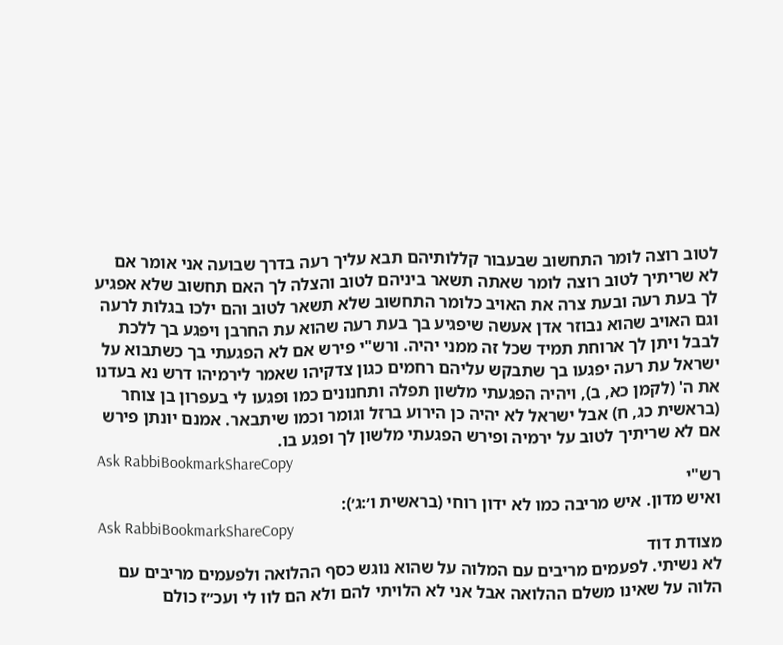לטוב רוצה לומר התחשוב שבעבור קללותיהם תבא עליך רעה בדרך שבועה אני אומר אם לא שריתיך לטוב רוצה לומר שאתה תשאר ביניהם לטוב והצלה לך האם תחשוב שלא אפגיע לך בעת רעה ובעת צרה את האויב כלומר התחשוב שלא תשאר לטוב והם ילכו בגלות לרעה וגם האויב שהוא נבוזר אדן אעשה שיפגיע בך בעת רעה שהוא עת החרבן ויפגע בך ללכת לבבל ויתן לך ארוחת תמיד שכל זה ממני יהיה. ורש"י פירש אם לא הפגעתי בך כשתבוא על ישראל עת רעה יפגעו בך שתבקש עליהם רחמים כגון צדקיהו שאמר לירמיהו דרש נא בעדנו את ה' (לקמן כא, ב), ויהיה הפגעתי מלשון תפלה ותחנונים כמו ופגעו לי בעפרון בן צוחר (בראשית כג, ח) אבל ישראל לא יהיה כן הירוע ברזל וגומר וכמו שיתבאר. אמנם יונתן פירש אם לא שריתיך לטוב על ירמיה ופירש הפגעתי מלשון לך ופגע בו.
Ask RabbiBookmarkShareCopy
רש"י
ואיש מדון. איש מריבה כמו לא ידון רוחי (בראשית ו׳:ג׳):
Ask RabbiBookmarkShareCopy
מצודת דוד
לא נשיתי. לפעמים מריבים עם המלוה על שהוא נוגש כסף ההלואה ולפעמים מריבים עם הלוה על שאינו משלם ההלואה אבל אני לא הלויתי להם ולא הם לוו לי ועכ״ז כולם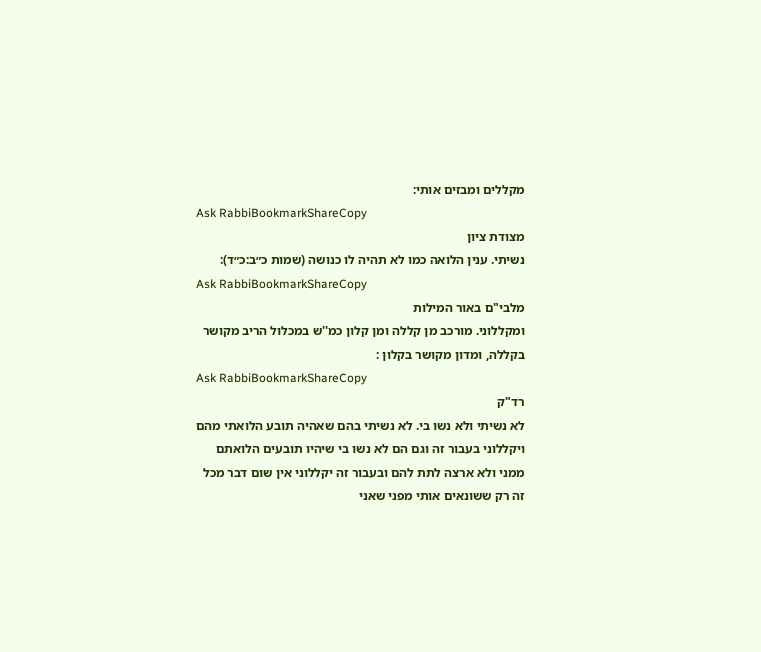מקללים ומבזים אותי:
Ask RabbiBookmarkShareCopy
מצודת ציון
נשיתי. ענין הלואה כמו לא תהיה לו כנושה (שמות כ״ב:כ״ד):
Ask RabbiBookmarkShareCopy
מלבי"ם באור המילות
ומקללוני. מורכב מן קללה ומן קלון כמ''ש במכלול הריב מקושר בקללה, ומדון מקושר בקלון :
Ask RabbiBookmarkShareCopy
רד"ק
לא נשיתי ולא נשו בי. לא נשיתי בהם שאהיה תובע הלואתי מהם ויקללוני בעבור זה וגם הם לא נשו בי שיהיו תובעים הלואתם ממני ולא ארצה לתת להם ובעבור זה יקללוני אין שום דבר מכל זה רק ששונאים אותי מפני שאני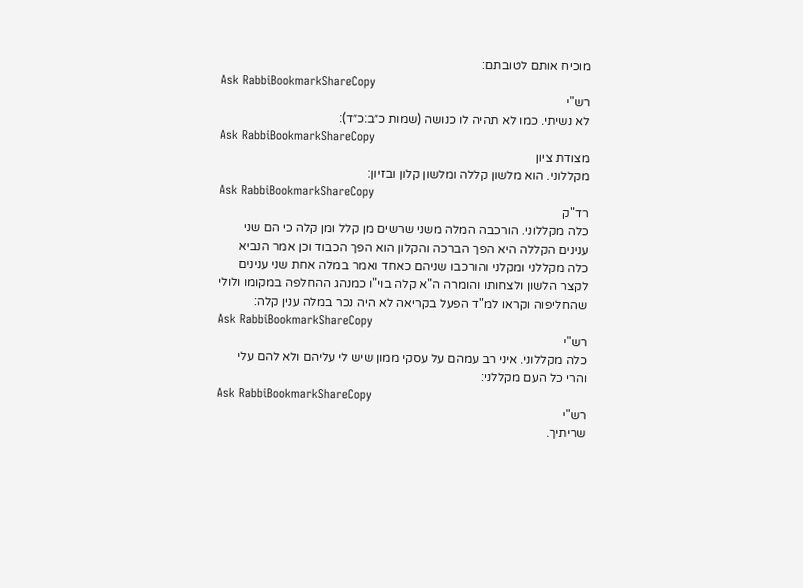מוכיח אותם לטובתם:
Ask RabbiBookmarkShareCopy
רש"י
לא נשיתי. כמו לא תהיה לו כנושה (שמות כ״ב:כ״ד):
Ask RabbiBookmarkShareCopy
מצודת ציון
מקללוני. הוא מלשון קללה ומלשון קלון ובזיון:
Ask RabbiBookmarkShareCopy
רד"ק
כלה מקללוני. הורכבה המלה משני שרשים מן קלל ומן קלה כי הם שני ענינים הקללה היא הפך הברכה והקלון הוא הפך הכבוד וכן אמר הנביא כלה מקללני ומקלני והורכבו שניהם כאחד ואמר במלה אחת שני ענינים לקצר הלשון ולצחותו והומרה ה"א קלה בוי"ו כמנהג ההחלפה במקומו ולולי שהחליפוה וקראו למ"ד הפעל בקריאה לא היה נכר במלה ענין קלה:
Ask RabbiBookmarkShareCopy
רש"י
כלה מקללוני. איני רב עמהם על עסקי ממון שיש לי עליהם ולא להם עלי והרי כל העם מקללני:
Ask RabbiBookmarkShareCopy
רש"י
שריתיך.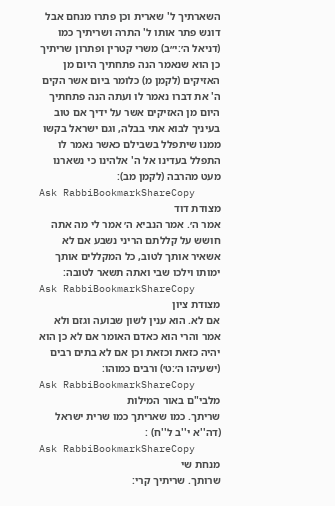השארתיך ל' שארית וכן פתרו מנחם אבל דונש פתר אותו ל' התרה ושריתיך כמו (דניאל ה׳:י״ב) משרי קטרין ופתרון שריתיך כן הוא שנאמר הנה פתחתיך היום מן האזיקים (לקמן מ) כלומר ביום אשר הקים ה' את דברו נאמר לו ועתה הנה פתחתיך היום מן האזיקים אשר על ידיך אם טוב בעיניך לבוא אתי בבלה, וגם ישראל בקשו ממנו שיתפלל בשבילם כאשר נאמר לו התפלל בעדינו אל ה' אלהינו כי נשארנו מעט מהרבה (לקמן מב):
Ask RabbiBookmarkShareCopy
מצודת דוד
אמר ה׳. אמר הנביא ה׳ אמר לי מה אתה חושש על קללתם הריני נשבע אם לא אשאיר אותך לטוב, כל המקללים אותך ימותו וילכו שבי ואתה תשאר לטובה:
Ask RabbiBookmarkShareCopy
מצודת ציון
אם לא. הוא ענין לשון שבועה וגזם ולא אמר והרי הוא כאדם האומר אם לא כן הוא יהיה כזאת וכזאת וכן אם לא בתים רבים (ישעיהו ה׳:ט׳) ורבים כמוהו:
Ask RabbiBookmarkShareCopy
מלבי"ם באור המילות
שריתך. כמו שאריתך כמו שרית ישראל (דה''א י''ב ל''ח) :
Ask RabbiBookmarkShareCopy
מנחת שי
שרותך. שריתיך קרי: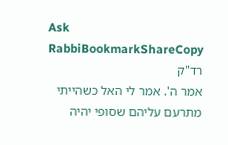Ask RabbiBookmarkShareCopy
רד"ק
אמר ה'. אמר לי האל כשהייתי מתרעם עליהם שסופי יהיה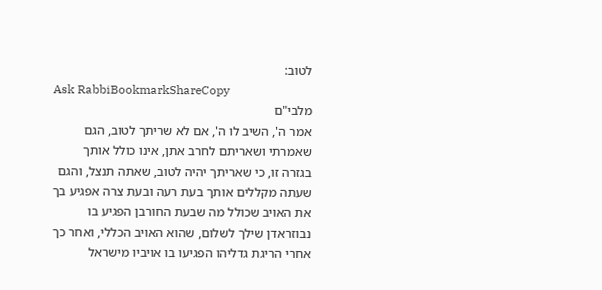לטוב:
Ask RabbiBookmarkShareCopy
מלבי"ם
אמר ה', השיב לו ה', אם לא שריתך לטוב, הגם שאמרתי ושאריתם לחרב אתן, אינו כולל אותך בגזרה זו, כי שאריתך יהיה לטוב, שאתה תנצל, והגם שעתה מקללים אותך בעת רעה ובעת צרה אפגיע בך את האויב שכולל מה שבעת החורבן הפגיע בו נבוזראדן שילך לשלום, שהוא האויב הכללי, ואחר כך אחרי הריגת גדליהו הפגיעו בו אויביו מישראל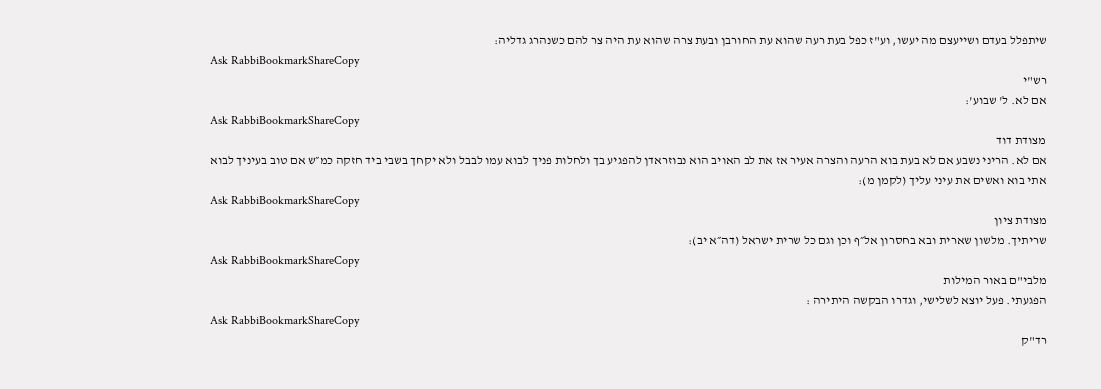שיתפלל בעדם ושייעצם מה יעשו, וע"ז כפל בעת רעה שהוא עת החורבן ובעת צרה שהוא עת היה צר להם כשנהרג גדליה:
Ask RabbiBookmarkShareCopy
רש"י
אם לא. ל' שבוע':
Ask RabbiBookmarkShareCopy
מצודת דוד
אם לא. הריני נשבע אם לא בעת בוא הרעה והצרה אעיר אז את לב האויב הוא נבוזראדן להפגיע בך ולחלות פניך לבוא עמו לבבל ולא יקחך בשבי ביד חזקה כמ״ש אם טוב בעיניך לבוא אתי בוא ואשים את עיני עליך (לקמן מ):
Ask RabbiBookmarkShareCopy
מצודת ציון
שריתיך. מלשון שארית ובא בחסרון אל״ף וכן וגם כל שרית ישראל (דה״א יב):
Ask RabbiBookmarkShareCopy
מלבי"ם באור המילות
הפגעתי. פעל יוצא לשלישי, וגדרו הבקשה היתירה :
Ask RabbiBookmarkShareCopy
רד"ק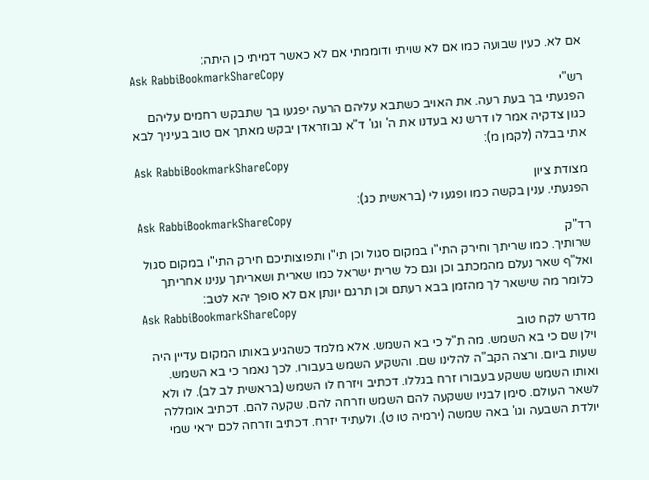אם לא. כעין שבועה כמו אם לא שויתי ודוממתי אם לא כאשר דמיתי כן היתה:
Ask RabbiBookmarkShareCopy
רש"י
הפגעתי בך בעת רעה. את האויב כשתבא עליהם הרעה יפגעו בך שתבקש רחמים עליהם כגון צדקיה אמר לו דרש נא בעדנו את ה' וגו' ד"א נבוזראדן יבקש מאתך אם טוב בעיניך לבא אתי בבלה (לקמן מ):
Ask RabbiBookmarkShareCopy
מצודת ציון
הפגעתי. ענין בקשה כמו ופגעו לי (בראשית כג):
Ask RabbiBookmarkShareCopy
רד"ק
שרותיך. כמו שריתך וחירק התי"ו במקום סגול וכן תי"ו ותפוצותיכם חירק התי"ו במקום סגול ואל"ף שאר נעלם מהמכתב וכן וגם כל שרית ישראל כמו שארית ושאריתך ענינו אחריתך כלומר מה שישאר לך מהזמן בבא רעתם וכן תרגם יונתן אם לא סופך יהא לטב:
Ask RabbiBookmarkShareCopy
מדרש לקח טוב
וילן שם כי בא השמש. מה ת"ל כי בא השמש. אלא מלמד כשהגיע באותו המקום עדיין היה שעות ביום. ורצה הקב"ה להלינו שם. והשקיע השמש בעבורו. לכך נאמר כי בא השמש. ואותו השמש ששקע בעבורו זרח בגללו. דכתיב ויזרח לו השמש (בראשית לב לב). לו ולא לשאר העולם. סימן לבניו ששקעה להם השמש וזרחה להם. שקעה להם. דכתיב אומללה יולדת השבעה וגו' באה שמשה (ירמיה טו ט). ולעתיד יזרח. דכתיב וזרחה לכם יראי שמי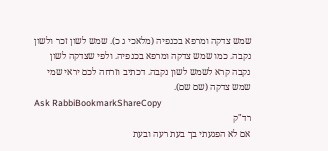שמש צדקה ומרפא בכנפיה (מלאכי ג כ). שמש לשון זכר ולשון נקבה. כמו שמש צדקה ומרפא בכנפיה. ולפי שצדקה לשון נקבה קרא לשמש לשון נקבה. דכתיב וזרחה לכם יראי שמי שמש צדקה (שם שם).
Ask RabbiBookmarkShareCopy
רד"ק
אם לא הפגעתי בך בעת רעה ובעת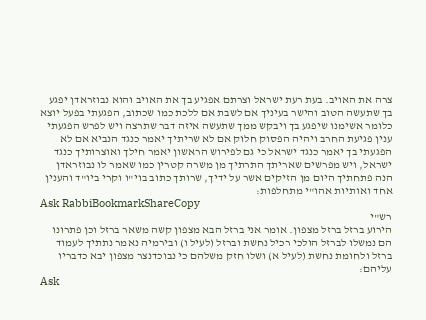צרה את האויב. בעת רעת ישראל וצרתם אפגיע בך את האויב והוא נבוזראדן יפגע בך שתעשה הטוב והישר בעיניך אם לשבת אם ללכת כמו שכתוב, הפגעתי בפעל יוצא כלומר אשימנו שיפגע בך ויבקש ממך שתעשה איזה דבר שתרצה ויש לפרש הפגעתי ענין פגיעת החרב ויהיה הפסוק חלוק אם לא שריתיך יאמר כנגד הנביא אם לא הפגעתי בך יאמר כנגד ישראל כי גם לפירוש הראשון יאמר חילך ואוצרותיך כנגד ישראל, ויש מפרשים שאריתך התרתיך מן משרה קטרין כמו שאמר לו נבוזראדן הנה פתחתיך היום מן הזיקים אשר על ידיך, שרותך כתוב בוי"ו וקרי ביו"ד והענין אחד ואותיות אהו"י מתחלפות:
Ask RabbiBookmarkShareCopy
רש"י
הירוע ברזל ברזל מצפון. אומר אני ברזל הבא מצפון קשה משאר ברזל וכן פתרונו הם נמשלו לברזל הולכי רכיל נחשת וברזל (לעיל ו) ובירמיה נאמר נתתיך לעמוד ברזל ולחומת נחשת (לעיל א) ושלו חזק משלהם כי נבוכדנצר מצפון יבא כדבריו עליהם:
Ask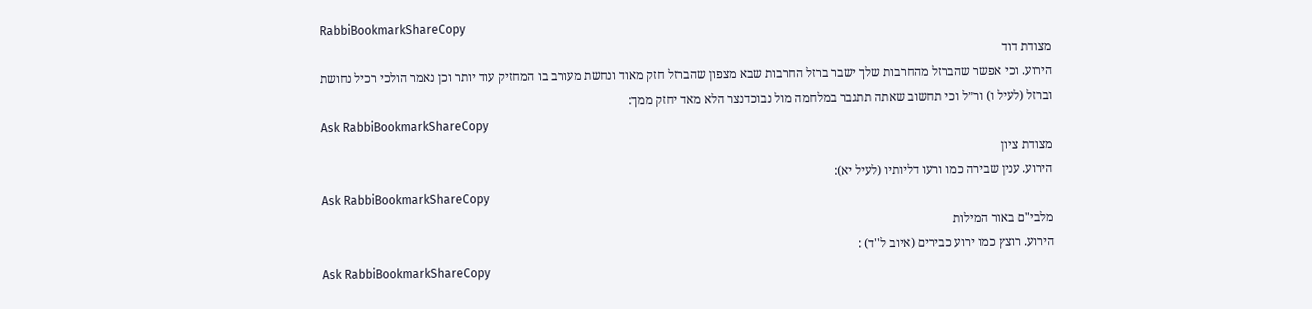RabbiBookmarkShareCopy
מצודת דוד
הירוע. וכי אפשר שהברזל מהחרבות שלך ישבר ברזל החרבות שבא מצפון שהברזל חזק מאוד ונחשת מעורב בו המחזיק עוד יותר וכן נאמר הולכי רכיל נחושת וברזל (לעיל ו) ור״ל וכי תחשוב שאתה תתגבר במלחמה מול נבוכדנצר הלא מאד יחזק ממך:
Ask RabbiBookmarkShareCopy
מצודת ציון
הירוע. ענין שבירה כמו ורעו דליותיו (לעיל יא):
Ask RabbiBookmarkShareCopy
מלבי"ם באור המילות
הירוע. רוצץ כמו ירוע כבירים (איוב ל''ד) :
Ask RabbiBookmarkShareCopy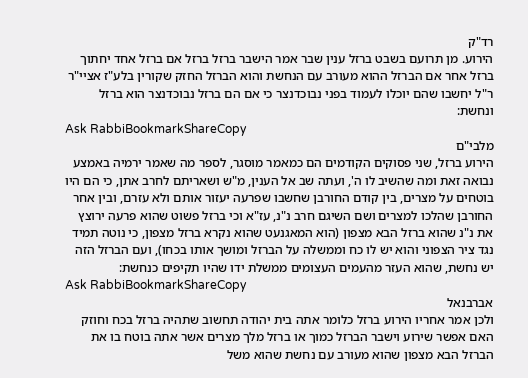רד"ק
הירוע. מן תרועם בשבט ברזל ענין שבר אמר הישבר ברזל ברזל אם ברזל אחד יחתוך ברזל אחר אם הברזל ההוא מעורב עם הנחשת והוא הברזל החזק שקורין בלע"ז אציי"ר ר"ל יחשבו שהם יוכלו לעמוד בפני נבוכדנצר כי אם הם ברזל נבוכדנצר הוא ברזל ונחשת:
Ask RabbiBookmarkShareCopy
מלבי"ם
הירוע ברזל, שני פסוקים הקודמים הם כמאמר מוסגר, לספר מה שאמר ירמיה באמצע נבואה זאת ומה שהשיב לו ה', ועתה שב אל הענין, מ"ש ושאריתם לחרב אתן, כי הם היו בוטחים על מצרים, בין קודם החורבן שחשבו שפרעה יעזור אותם ולא עזרם, ובין אחר החורבן שהלכו למצרים ושם השיגם חרב נ"נ, עז"א וכי ברזל פשוט שהוא פרעה ירוצץ את נ"נ שהוא ברזל הבא מצפון (הוא המאגנעט שהוא נקרא ברזל מצפון, כי נוטה תמיד נגד ציר הצפוני והוא יש לו כח וממשלה על הברזל ומושך אותו בכחו), ועם הברזל הזה יש נחשת, שהוא העזר מהעמים העצומים ממשלת ידו שהיו תקיפים כנחשת:
Ask RabbiBookmarkShareCopy
אברבנאל
ולכן אמר אחריו הירוע ברזל כלומר אתה בית יהודה תחשוב שתהיה ברזל בכח וחוזק האם אפשר שירוע וישבר הברזל כמוך או ברזל מלך מצרים אשר אתה בוטח בו את הברזל הבא מצפון שהוא מעורב עם נחשת שהוא משל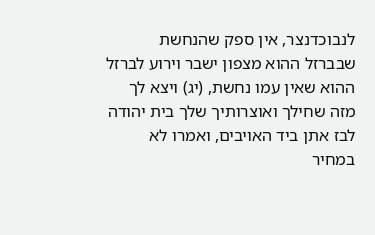לנבוכדנצר, אין ספק שהנחשת שבברזל ההוא מצפון ישבר וירוע לברזל ההוא שאין עמו נחשת, (יג) ויצא לך מזה שחילך ואוצרותיך שלך בית יהודה לבז אתן ביד האויבים, ואמרו לא במחיר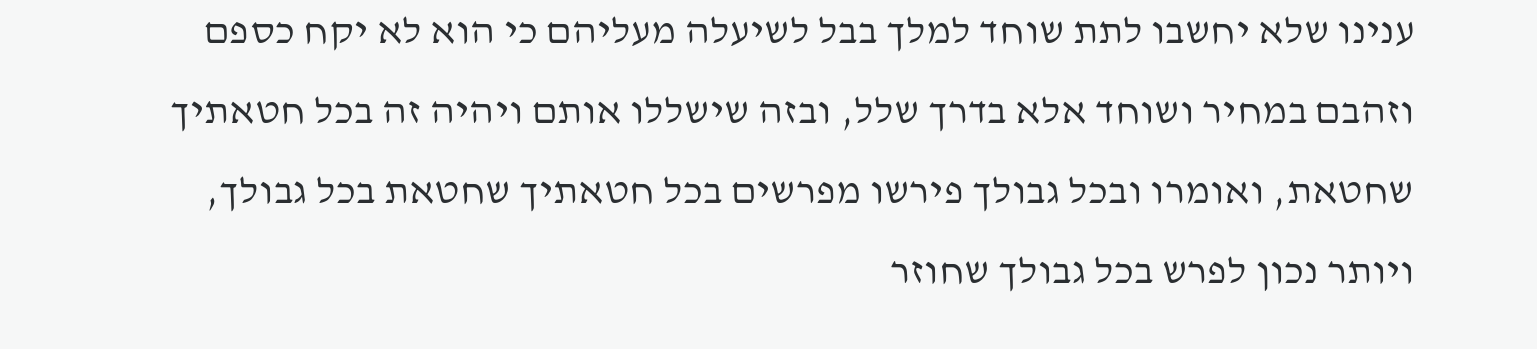ענינו שלא יחשבו לתת שוחד למלך בבל לשיעלה מעליהם כי הוא לא יקח כספם וזהבם במחיר ושוחד אלא בדרך שלל, ובזה שישללו אותם ויהיה זה בכל חטאתיך שחטאת, ואומרו ובכל גבולך פירשו מפרשים בכל חטאתיך שחטאת בכל גבולך, ויותר נכון לפרש בכל גבולך שחוזר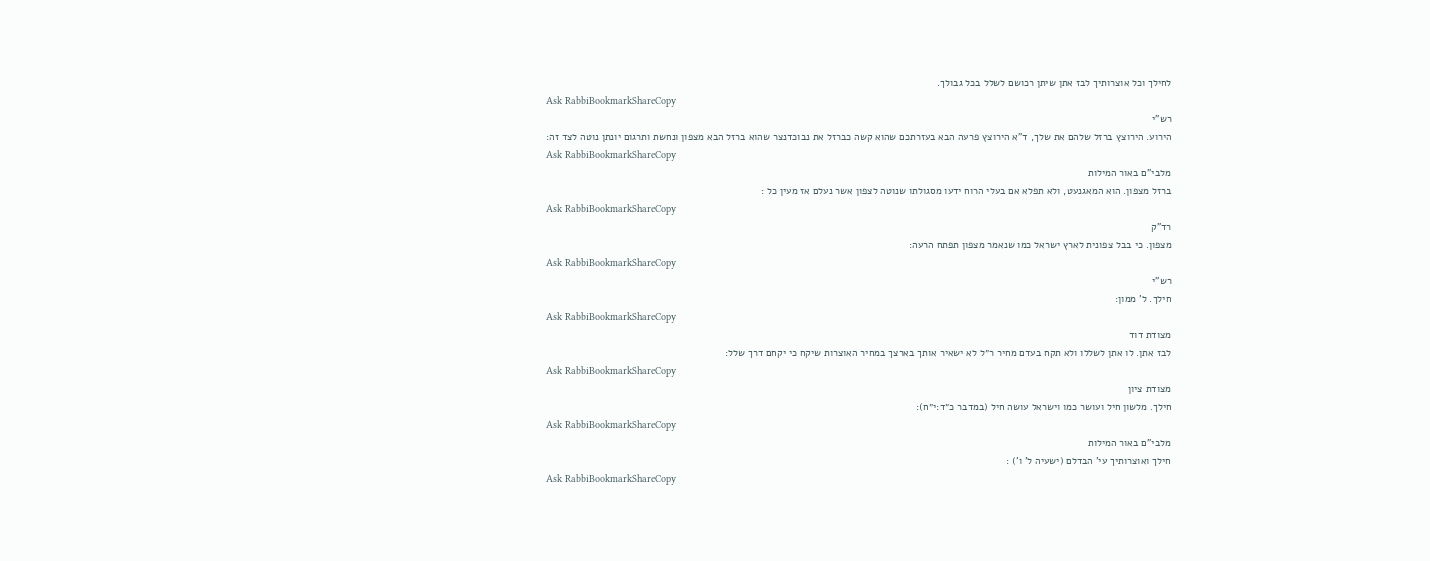לחילך וכל אוצרותיך לבז אתן שיתן רכושם לשלל בכל גבולך.
Ask RabbiBookmarkShareCopy
רש"י
הירוע. הירוצץ ברזל שלהם את שלך, ד"א הירוצץ פרעה הבא בעזרתכם שהוא קשה כברזל את נבוכדנצר שהוא ברזל הבא מצפון ונחשת ותרגום יונתן נוטה לצד זה:
Ask RabbiBookmarkShareCopy
מלבי"ם באור המילות
ברזל מצפון. הוא המאגנעט, ולא תפלא אם בעלי הרוח ידעו מסגולתו שנוטה לצפון אשר נעלם אז מעין כל :
Ask RabbiBookmarkShareCopy
רד"ק
מצפון. כי בבל צפונית לארץ ישראל כמו שנאמר מצפון תפתח הרעה:
Ask RabbiBookmarkShareCopy
רש"י
חילך. ל' ממון:
Ask RabbiBookmarkShareCopy
מצודת דוד
לבז אתן. לו אתן לשללו ולא תקח בעדם מחיר ר״ל לא ישאיר אותך בארצך במחיר האוצרות שיקח כי יקחם דרך שלל:
Ask RabbiBookmarkShareCopy
מצודת ציון
חילך. מלשון חיל ועושר כמו וישראל עושה חיל (במדבר כ״ד:י״ח):
Ask RabbiBookmarkShareCopy
מלבי"ם באור המילות
חילך ואוצרותיך עי' הבדלם (ישעיה ל' ו') :
Ask RabbiBookmarkShareCopy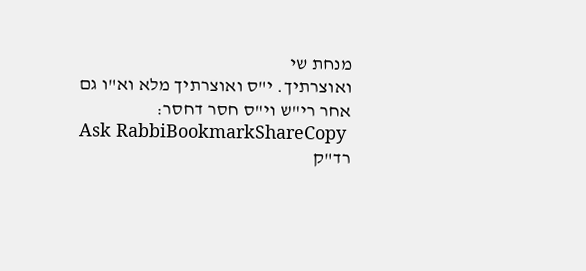מנחת שי
ואוצרתיך. י"ס ואוצרתיך מלא וא"ו גם אחר רי"ש וי"ס חסר דחסר:
Ask RabbiBookmarkShareCopy
רד"ק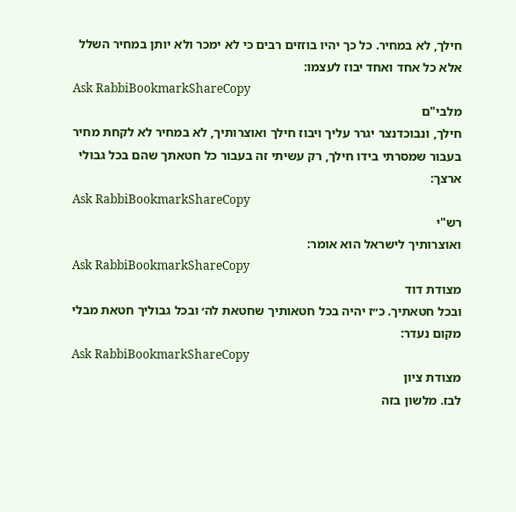חילך, לא במחיר. כל כך יהיו בוזזים רבים כי לא ימכר ולא יותן במחיר השלל אלא כל אחד ואחד יבוז לעצמו:
Ask RabbiBookmarkShareCopy
מלבי"ם
חילך, ונבוכדנצר יגרר עליך ויבוז חילך ואוצרותיך, לא במחיר לא לקחת מחיר בעבור שמסרתי בידו חילך, רק עשיתי זה בעבור כל חטאתך שהם בכל גבולי ארצך:
Ask RabbiBookmarkShareCopy
רש"י
ואוצרותיך לישראל הוא אומר:
Ask RabbiBookmarkShareCopy
מצודת דוד
ובכל חטאתיך. כ״ז יהיה בכל חטאותיך שחטאת לה׳ ובכל גבוליך חטאת מבלי מקום נעדר:
Ask RabbiBookmarkShareCopy
מצודת ציון
לבז. מלשון בזה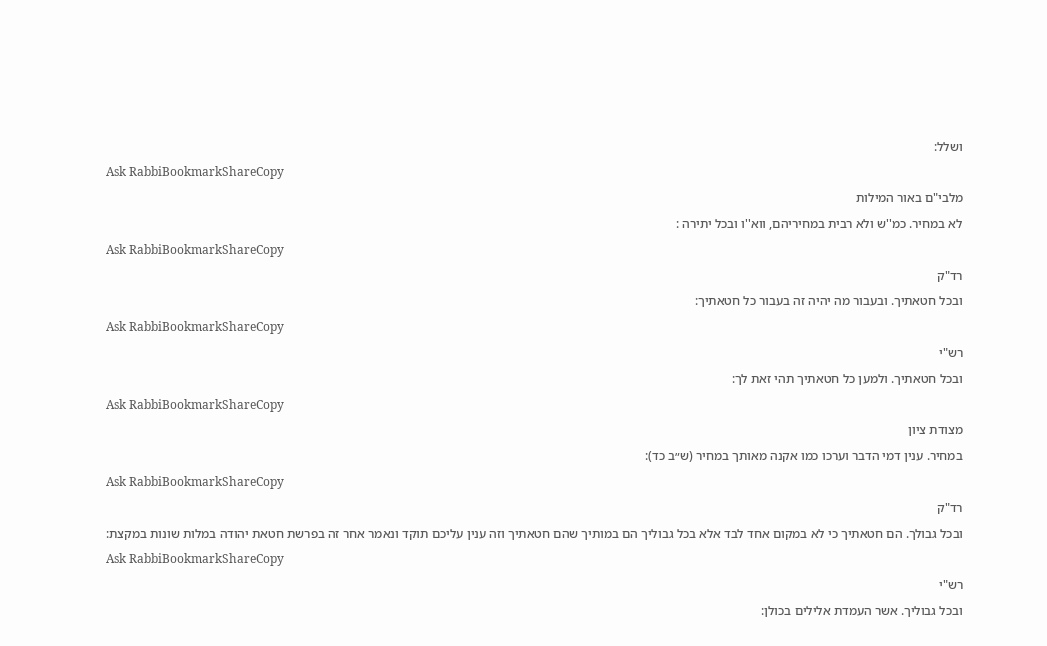ושלל:
Ask RabbiBookmarkShareCopy
מלבי"ם באור המילות
לא במחיר. כמ''ש ולא רבית במחיריהם, ווא''ו ובכל יתירה :
Ask RabbiBookmarkShareCopy
רד"ק
ובכל חטאתיך. ובעבור מה יהיה זה בעבור כל חטאתיך:
Ask RabbiBookmarkShareCopy
רש"י
ובכל חטאתיך. ולמען כל חטאתיך תהי זאת לך:
Ask RabbiBookmarkShareCopy
מצודת ציון
במחיר. ענין דמי הדבר וערכו כמו אקנה מאותך במחיר (ש״ב כד):
Ask RabbiBookmarkShareCopy
רד"ק
ובכל גבולך. הם חטאתיך כי לא במקום אחד לבד אלא בכל גבוליך הם במותיך שהם חטאתיך וזה ענין עליכם תוקד ונאמר אחר זה בפרשת חטאת יהודה במלות שונות במקצת:
Ask RabbiBookmarkShareCopy
רש"י
ובכל גבוליך. אשר העמדת אלילים בכולן: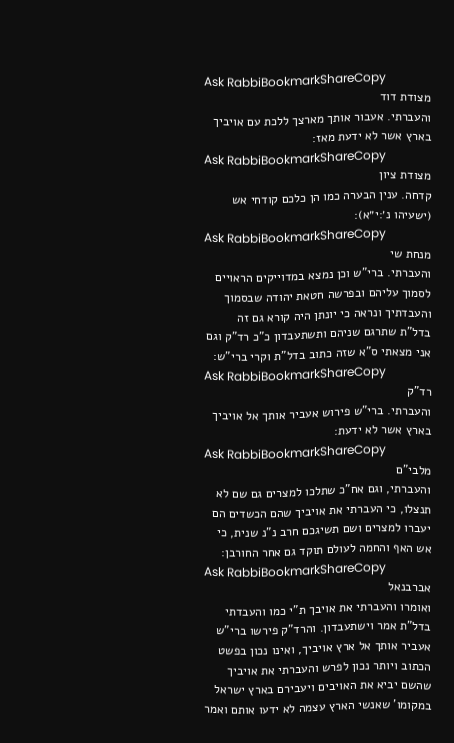Ask RabbiBookmarkShareCopy
מצודת דוד
והעברתי. אעבור אותך מארצך ללכת עם אויביך בארץ אשר לא ידעת מאז:
Ask RabbiBookmarkShareCopy
מצודת ציון
קדחה. ענין הבערה כמו הן כלכם קודחי אש (ישעיהו נ׳:י״א):
Ask RabbiBookmarkShareCopy
מנחת שי
והעברתי. ברי"ש וכן נמצא במדוייקים הראויים לסמוך עליהם ובפרשה חטאת יהודה שבסמוך והעבדתיך ונראה כי יונתן היה קורא גם זה בדל"ת שתרגם שניהם ותשתעבדון כ"כ רד"ק וגם אני מצאתי ס"א שזה כתוב בדל"ת וקרי ברי"ש:
Ask RabbiBookmarkShareCopy
רד"ק
והעברתי. ברי"ש פירוש אעביר אותך אל אויביך בארץ אשר לא ידעת:
Ask RabbiBookmarkShareCopy
מלבי"ם
והעברתי, וגם אח"כ שתלכו למצרים גם שם לא תנצלו, כי העברתי את אויביך שהם הכשדים הם יעברו למצרים ושם תשיגכם חרב נ"נ שנית, כי אש האף והחמה לעולם תוקד גם אחר החורבן:
Ask RabbiBookmarkShareCopy
אברבנאל
ואומרו והעברתי את אויבך ת"י כמו והעבדתי בדל"ת אמר וישתעבדון. והרד"ק פירשו ברי"ש אעביר אותך אל ארץ אויביך, ואינו נכון בפשט הכתוב ויותר נכון לפרש והעברתי את אויביך שהשם יביא את האויבים ויעבירם בארץ ישראל במקומו' שאנשי הארץ עצמה לא ידעו אותם ואמר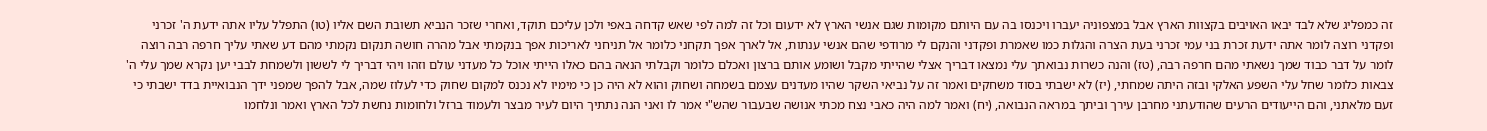זה כמפליג שלא לבד יבאו האויבים בקצוות הארץ אבל במצפוניה יעברו ויכנסו בה עם היותם מקומות שגם אנשי הארץ לא ידעום וכל זה למה לפי שאש קדחה באפי ולכן עליכם תוקד, ואחרי שזכר הנביא תשובת השם אליו (טו) התפלל עליו אתה ידעת ה' זכרני ופקדני רוצה לומר אתה ידעת זכרת בני עמי זכרני בעת הצרה והגלות כמו שאמרת ופקדני והנקם לי מרודפי שהם אנשי ענתות, אל לארך אפך תקחני כלומר אל תניחני לאריכות אפך בנקמתי אבל מהרה חושה תנקום נקמתי מהם דע שאתי עליך חרפה רבה רוצה לומר על דבר כבוד שמך נשאתי מהם חרפה רבה, (טז) והנה כשרות נבואתך עלי נמצאו דבריך אצלי שהייתי מקבל ושומע אותם ברצון ואכלם כלומר וקבלתי הנאה בהם כאלו הייתי אוכל כל מעדני עולם וזהו ויהי דבריך לי לששון ולשמחת לבבי יען נקרא שמך עלי ה' צבאות כלומר שחל עלי השפע האלקי ובזה היתה שמחתי, (יז) לא ישבתי בסוד משחקים ואמר זה על נביאי השקר שהיו מעדנים עצמם בשמחה ושחוק והוא לא היה כן כי מימיו לא נכנס למקום שחוק כדי לעלוז שמה, אבל להפך שמפני ידך הנבואיית בדד ישבתי כי זעם מלאתני, והם הייעודים הרעים שהודעתני מחרבן עירך וביתך במראה הנבואה, (יח) ואמר למה היה כאבי נצח מכתי אנושה שבעבור שהש"י אמר לו ואני הנה נתתיך היום לעיר מבצר ולעמוד ברזל ולחומות נחשת לכל הארץ ואמר ונלחמו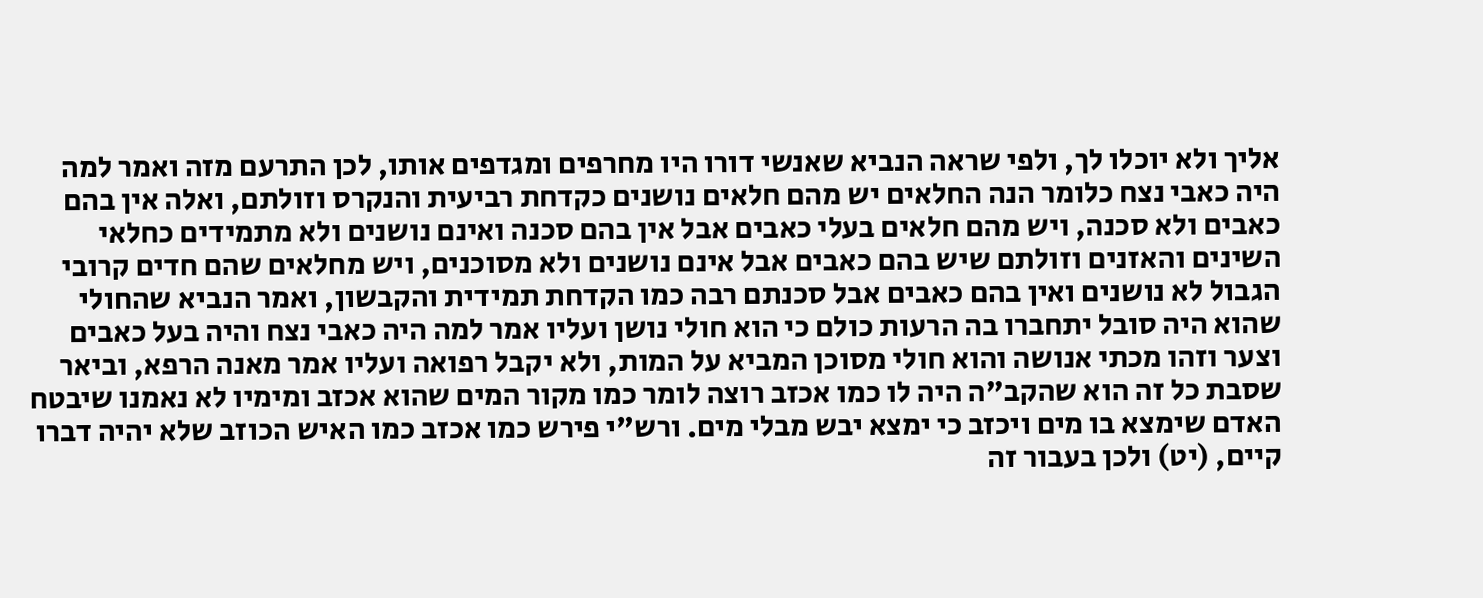אליך ולא יוכלו לך, ולפי שראה הנביא שאנשי דורו היו מחרפים ומגדפים אותו, לכן התרעם מזה ואמר למה היה כאבי נצח כלומר הנה החלאים יש מהם חלאים נושנים כקדחת רביעית והנקרס וזולתם, ואלה אין בהם כאבים ולא סכנה, ויש מהם חלאים בעלי כאבים אבל אין בהם סכנה ואינם נושנים ולא מתמידים כחלאי השינים והאזנים וזולתם שיש בהם כאבים אבל אינם נושנים ולא מסוכנים, ויש מחלאים שהם חדים קרובי הגבול לא נושנים ואין בהם כאבים אבל סכנתם רבה כמו הקדחת תמידית והקבשון, ואמר הנביא שהחולי שהוא היה סובל יתחברו בה הרעות כולם כי הוא חולי נושן ועליו אמר למה היה כאבי נצח והיה בעל כאבים וצער וזהו מכתי אנושה והוא חולי מסוכן המביא על המות, ולא יקבל רפואה ועליו אמר מאנה הרפא, וביאר שסבת כל זה הוא שהקב"ה היה לו כמו אכזב רוצה לומר כמו מקור המים שהוא אכזב ומימיו לא נאמנו שיבטח האדם שימצא בו מים ויכזב כי ימצא יבש מבלי מים. ורש"י פירש כמו אכזב כמו האיש הכוזב שלא יהיה דברו קיים, (יט) ולכן בעבור זה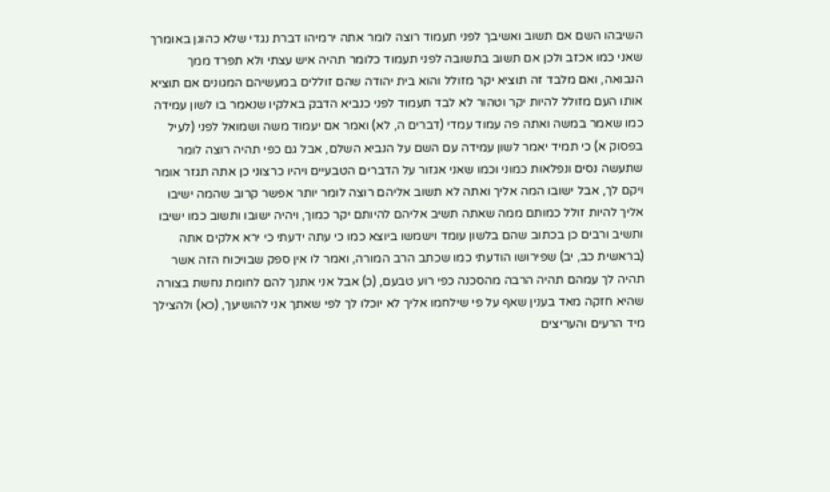השיבהו השם אם תשוב ואשיבך לפני תעמוד רוצה לומר אתה ירמיהו דברת נגדי שלא כהוגן באומרך שאני כמו אכזב ולכן אם תשוב בתשובה לפני תעמוד כלומר תהיה איש עצתי ולא תפרד ממך הנבואה, ואם מלבד זה תוציא יקר מזולל והוא בית יהודה שהם זוללים במעשיהם המגונים אם תוציא אותו העם מזולל להיות יקר וטהור לא לבד תעמוד לפני כנביא הדבק באלקיו שנאמר בו לשון עמידה כמו שאמר במשה ואתה פה עמוד עמדי (דברים ה, לא) ואמר אם יעמוד משה ושמואל לפני (לעיל בפסוק א) כי תמיד יאמר לשון עמידה עם השם על הנביא השלם, אבל גם כפי תהיה רוצה לומר שתעשה נסים ונפלאות כמוני וכמו שאני אגזור על הדברים הטבעיים ויהיו כרצוני כן אתה תגזר אומר ויקם לך, אבל ישובו המה אליך ואתה לא תשוב אליהם רוצה לומר יותר אפשר קרוב שהמה ישיבו אליך להיות זולל כמותם ממה שאתה תשיב אליהם להיותם יקר כמוך, ויהיה ישובו ותשוב כמו ישיבו ותשיב ורבים כן בכתוב שהם בלשון עומד וישמשו ביוצא כמו כי עתה ידעתי כי ירא אלקים אתה (בראשית כב, יב) שפירושו הודעתי כמו שכתב הרב המורה, ואמר לו אין ספק שבויכוח הזה אשר תהיה לך עמהם תהיה הרבה מהסכנה כפי רוע טבעם, (כ) אבל אני אתנך להם לחומת נחשת בצורה שהיא חזקה מאד בענין שאף על פי שילחמו אליך לא יוכלו לך לפי שאתך אני להושיעך, (כא) ולהצילך מיד הרעים והעריצים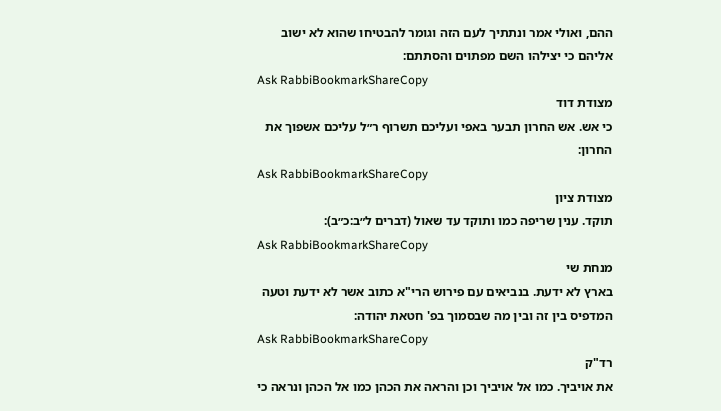ההם, ואולי אמר ונתתיך לעם הזה וגומר להבטיחו שהוא לא ישוב אליהם כי יצילהו השם מפתוים והסתתם:
Ask RabbiBookmarkShareCopy
מצודת דוד
כי אש. אש החרון תבער באפי ועליכם תשרוף ר״ל עליכם אשפוך את החרון:
Ask RabbiBookmarkShareCopy
מצודת ציון
תוקד. ענין שריפה כמו ותוקד עד שאול (דברים ל״ב:כ״ב):
Ask RabbiBookmarkShareCopy
מנחת שי
בארץ לא ידעת. בנביאים עם פירוש הרי"א כתוב אשר לא ידעת וטעה המדפיס בין זה ובין מה שבסמוך בפ' חטאת יהודה:
Ask RabbiBookmarkShareCopy
רד"ק
את אויביך. כמו אל אויביך וכן והראה את הכהן כמו אל הכהן ונראה כי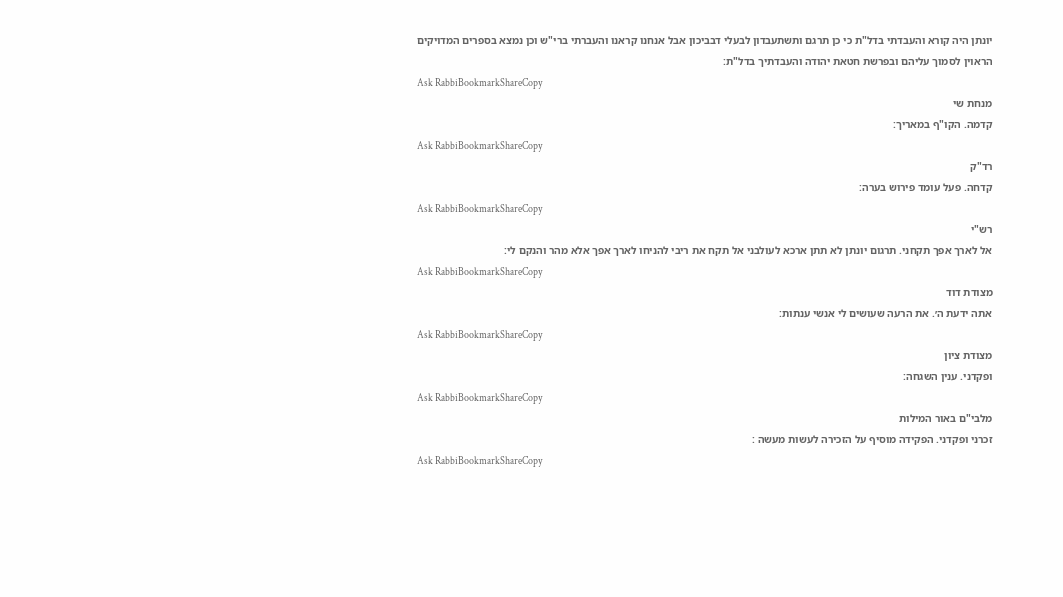יונתן היה קורא והעבדתי בדל"ת כי כן תרגם ותשתעבדון לבעלי דבביכון אבל אנחנו קראנו והעברתי ברי"ש וכן נמצא בספרים המדויקים הראוין לסמוך עליהם ובפרשת חטאת יהודה והעבדתיך בדל"ת:
Ask RabbiBookmarkShareCopy
מנחת שי
קדמה. הקו"ף במאריך:
Ask RabbiBookmarkShareCopy
רד"ק
קדחה. פעל עומד פירוש בערה:
Ask RabbiBookmarkShareCopy
רש"י
אל לארך אפך תקחני. תרגום יונתן לא תתן ארכא לעולבני אל תקח את ריבי להניחו לארך אפך אלא מהר והנקם לי:
Ask RabbiBookmarkShareCopy
מצודת דוד
אתה ידעת ה׳. את הרעה שעושים לי אנשי ענתות:
Ask RabbiBookmarkShareCopy
מצודת ציון
ופקדני. ענין השגחה:
Ask RabbiBookmarkShareCopy
מלבי"ם באור המילות
זכרני ופקדני. הפקידה מוסיף על הזכירה לעשות מעשה :
Ask RabbiBookmarkShareCopy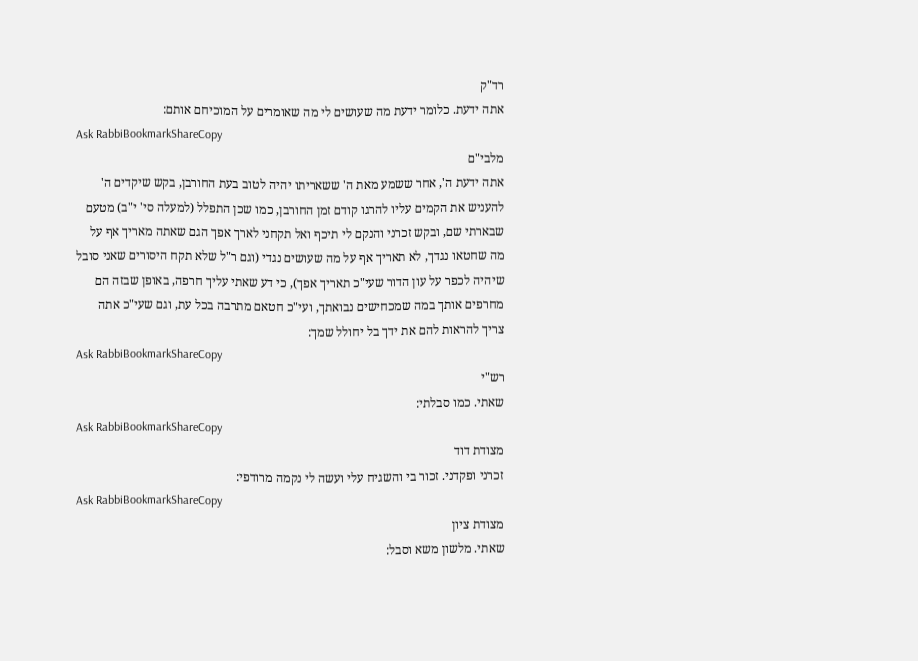רד"ק
אתה ידעת. כלומר ידעת מה שעושים לי מה שאומרים על המוכיחם אותם:
Ask RabbiBookmarkShareCopy
מלבי"ם
אתה ידעת ה', אחר ששמע מאת ה' ששאריתו יהיה לטוב בעת החורבן, בקש שיקדים ה' להעניש את הקמים עליו להרגו קודם זמן החורבן, כמו שכן התפלל (למעלה סי' י"ב) מטעם שבארתי שם, ובקש זכרני והנקם לי תיכף ואל תקחני לארך אפך הגם שאתה מאריך אף על מה שחטאו נגדך, לא תאריך אף על מה שעושים נגדי (וגם ר"ל שלא תקח היסורים שאני סובל שיהיה לכפר על עון הדור שעי"כ תאריך אפך), כי דע שאתי עליך חרפה, באופן שבזה הם מחרפים אותך במה שמכחישים נבואתך, ועי"כ חטאם מתרבה בכל עת, וגם שעי"כ אתה צריך להראות להם את ידך בל יחולל שמך:
Ask RabbiBookmarkShareCopy
רש"י
שאתי. כמו סבלתי:
Ask RabbiBookmarkShareCopy
מצודת דוד
זכרני ופקדני. זכור בי והשגיח עלי ועשה לי נקמה מרודפי:
Ask RabbiBookmarkShareCopy
מצודת ציון
שאתי. מלשון משא וסבל: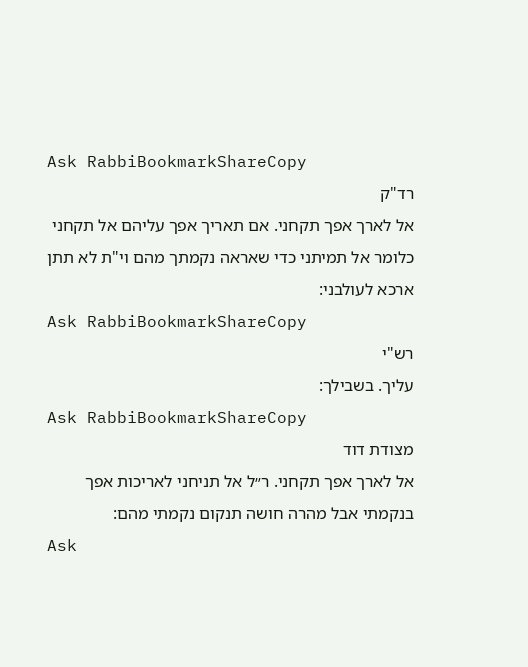Ask RabbiBookmarkShareCopy
רד"ק
אל לארך אפך תקחני. אם תאריך אפך עליהם אל תקחני כלומר אל תמיתני כדי שאראה נקמתך מהם וי"ת לא תתן ארכא לעולבני:
Ask RabbiBookmarkShareCopy
רש"י
עליך. בשבילך:
Ask RabbiBookmarkShareCopy
מצודת דוד
אל לארך אפך תקחני. ר״ל אל תניחני לאריכות אפך בנקמתי אבל מהרה חושה תנקום נקמתי מהם:
Ask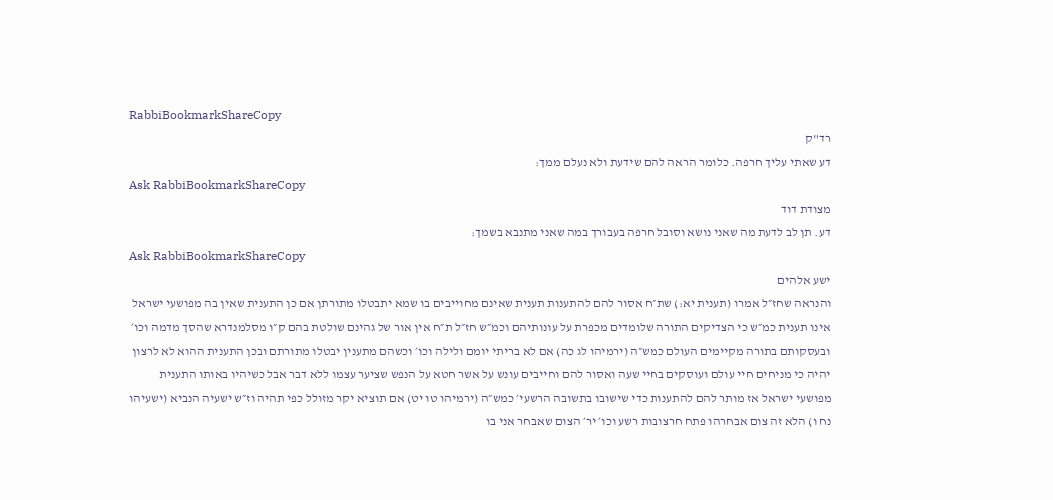RabbiBookmarkShareCopy
רד"ק
דע שאתי עליך חרפה. כלומר הראה להם שידעת ולא נעלם ממך:
Ask RabbiBookmarkShareCopy
מצודת דוד
דע. תן לב לדעת מה שאני נושא וסובל חרפה בעבורך במה שאני מתנבא בשמך:
Ask RabbiBookmarkShareCopy
ישע אלהים
והנראה שחז״ל אמרו (תענית יא:) שת״ח אסור להם להתענות תענית שאינם מחוייבים בו שמא יתבטלו מתורתן אם כן התענית שאין בה מפושעי ישראל אינו תענית כמ״ש כי הצדיקים התורה שלומדים מכפרת על עונותיהם וכמ״ש חז״ל ת״ח אין אור של גהינם שולטת בהם ק״ו מסלמנדרא שהסך מדמה וכו׳ ובעסקותם בתורה מקיימים העולם כמש״ה (ירמיהו לג כה) אם לא בריתי יומם ולילה וכו׳ וכשהם מתענין יבטלו מתורתם ובכן התענית ההוא לא לרצון יהיה כי מניחים חיי עולם ועוסקים בחיי שעה ואסור להם וחייבים עונש על אשר חטא על הנפש שציער עצמו ללא דבר אבל כשיהיו באותו התענית מפושעי ישראל אז מותר להם להתענות כדי שישובו בתשובה הרשעי׳ כמש״ה (ירמיהו טו יט) אם תוציא יקר מזולל כפי תהיה וז״ש ישעיה הנביא (ישעיהו נח ו) הלא זה צום אבחרהו פתח חרצובות רשע וכו׳ יר׳ הצום שאבחר אני בו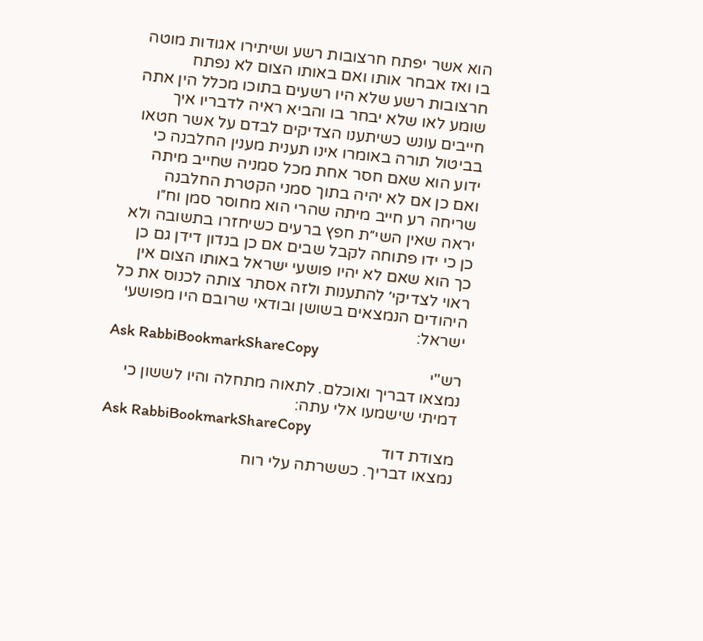הוא אשר יפתח חרצובות רשע ושיתירו אגודות מוטה בו ואז אבחר אותו ואם באותו הצום לא נפתח חרצובות רשע שלא היו רשעים בתוכו מכלל הין אתה שומע לאו שלא יבחר בו והביא ראיה לדבריו איך חייבים עונש כשיתענו הצדיקים לבדם על אשר חטאו בביטול תורה באומרו אינו תענית מענין החלבנה כי ידוע הוא שאם חסר אחת מכל סמניה שחייב מיתה ואם כן אם לא יהיה בתוך סמני הקטרת החלבנה שריחה רע חייב מיתה שהרי הוא מחוסר סמן וח״ו יראה שאין השי״ת חפץ ברעים כשיחזרו בתשובה ולא כן כי ידו פתוחה לקבל שבים אם כן בנדון דידן גם כן כך הוא שאם לא יהיו פושעי ישראל באותו הצום אין ראוי לצדיקי׳ להתענות ולזה אסתר צותה לכנוס את כל היהודים הנמצאים בשושן ובודאי שרובם היו מפושעי ישראל:
Ask RabbiBookmarkShareCopy
רש"י
נמצאו דבריך ואוכלם. לתאוה מתחלה והיו לששון כי דמיתי שישמעו אלי עתה:
Ask RabbiBookmarkShareCopy
מצודת דוד
נמצאו דבריך. כששרתה עלי רוח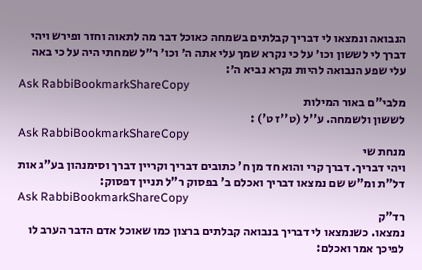הנבואה ונמצאו לי דבריך קבלתים בשמחה כאוכל דבר מה לתאוה וחזר ופירש ויהי דברך לי לששון וכו׳ על כי נקרא שמך עלי אתה ה׳ וכו׳ ר״ל שמחתי היה על כי באה עלי שפע הנבואה להיות נקרא נביא ה׳:
Ask RabbiBookmarkShareCopy
מלבי"ם באור המילות
לששון ולשמחה. ע''ל (ט''ז ט') :
Ask RabbiBookmarkShareCopy
מנחת שי
ויהי דבריך. דברך קרי והוא חד מן ח' כתובים דבריך וקריין דברך וסימנהון בע"ג אות דל"ת ומ"ש שם נמצאו דבריך ואכלם ב' בפסוק ר"ל תניין דפסוק:
Ask RabbiBookmarkShareCopy
רד"ק
נמצאו. כשנמצאו לי דבריך בנבואה קבלתים ברצון כמו שאוכל אדם הדבר הערב לו לפיכך אמר ואכלם: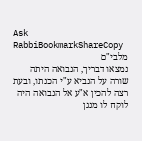Ask RabbiBookmarkShareCopy
מלבי"ם
נמצאו דבריך, הנבואה היתה שורה על הנביא ע"י הכנתו, ובעת רצה להכין א"ע אל הנבואה היה לוקח לו מנגן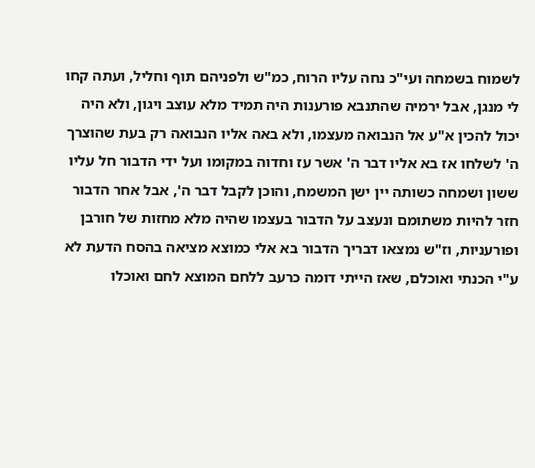לשמוח בשמחה ועי"כ נחה עליו הרוח, כמ"ש ולפניהם תוף וחליל, ועתה קחו לי מנגן, אבל ירמיה שהתנבא פורענות היה תמיד מלא עוצב ויגון, ולא היה יכול להכין א"ע אל הנבואה מעצמו, ולא באה אליו הנבואה רק בעת שהוצרך ה' לשלחו אז בא אליו דבר ה' אשר עז וחדוה במקומו ועל ידי הדבור חל עליו ששון ושמחה כשותה יין ישן המשמח, והוכן לקבל דבר ה', אבל אחר הדבור חזר להיות משתומם ונעצב על הדבור בעצמו שהיה מלא מחזות של חורבן ופורעניות, וז"ש נמצאו דבריך הדבור בא אלי כמוצא מציאה בהסח הדעת לא ע"י הכנתי ואוכלם, שאז הייתי דומה כרעב ללחם המוצא לחם ואוכלו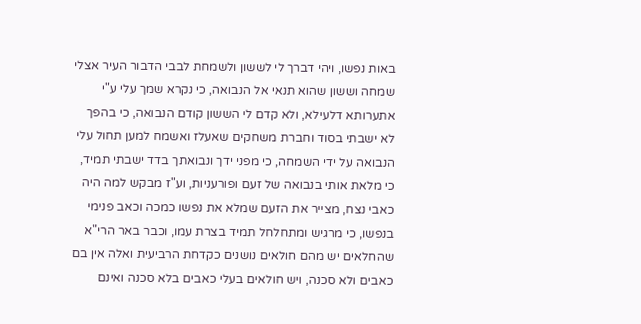באות נפשו, ויהי דברך לי לששון ולשמחת לבבי הדבור העיר אצלי שמחה וששון שהוא תנאי אל הנבואה, כי נקרא שמך עלי ע"י אתערותא דלעילא, ולא קדם לי הששון קודם הנבואה, כי בהפך לא ישבתי בסוד וחברת משחקים שאעלז ואשמח למען תחול עלי הנבואה על ידי השמחה, כי מפני ידך ונבואתך בדד ישבתי תמיד, כי מלאת אותי בנבואה של זעם ופורעניות, וע"ז מבקש למה היה כאבי נצח, מצייר את הזעם שמלא את נפשו כמכה וכאב פנימי בנפשו, כי מרגיש ומתחלחל תמיד בצרת עמו, וכבר באר הרי"א שהחלאים יש מהם חולאים נושנים כקדחת הרביעית ואלה אין בם כאבים ולא סכנה, ויש חולאים בעלי כאבים בלא סכנה ואינם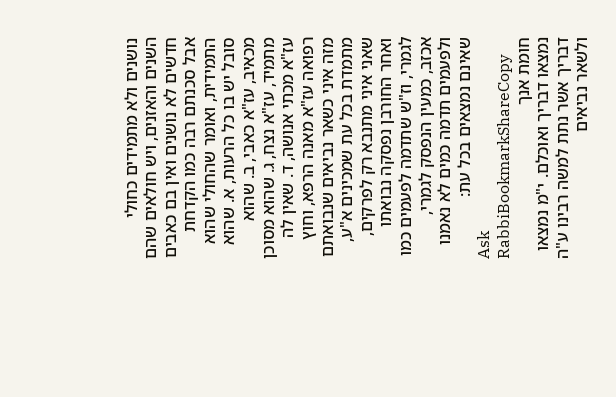נושנים ולא מתמידים כחולי השנים והאזנים, ויש חולאים שהם חדשים לא נושנים ואין בם כאבים אבל סכנתם רבה כמו הקדחת התמידית, ואומר שהחולי שהוא סובל יש בו כל הרעות, א. שהוא מכאיב, עז"א כאבי, ב. שהוא מתמיד, עז"א נצח, ג. שהוא מסוכן עז"א מכתי אנושה, ד. שאין לה רפואה עז"א מאנה הרפא, וחוץ מזה איני כשאר נביאים שנבואתם מתמדת בכל עת שמכינים א"ע, שאני איני מתנבא רק לפרקים, ואחר החורבן נפסקה נבואתו לגמרי, וז"ש שתדמה לפעמים כמו אכזב, כמעין הנפסק לגמרי, ולפעמים תדמה כמים לא נאמנו שאינם נמצאים בכל עת:
Ask RabbiBookmarkShareCopy
חומת אנך
נמצאו דבריך ואוכלם. י"מ נמצאו דבריך אשר נתת למשה רבינו ע"ה ולשאר נביאים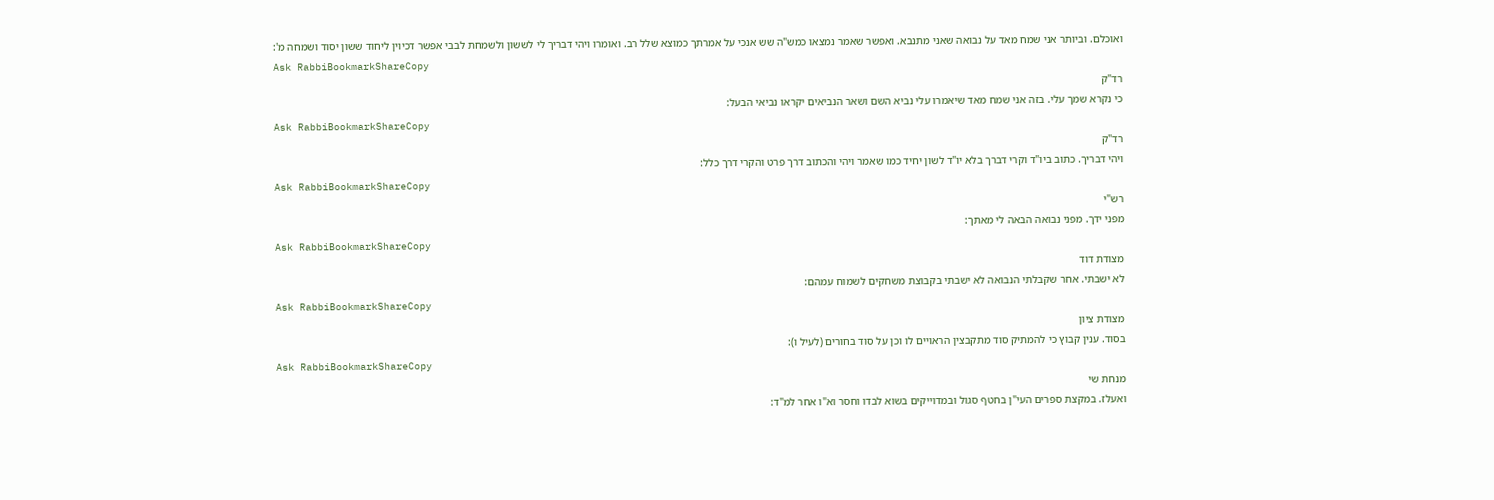ואוכלם. וביותר אני שמח מאד על נבואה שאני מתנבא. ואפשר שאמר נמצאו כמש"ה שש אנכי על אמרתך כמוצא שלל רב. ואומרו ויהי דבריך לי לששון ולשמחת לבבי אפשר דכיוין ליחוד ששון יסוד ושמחה מ':
Ask RabbiBookmarkShareCopy
רד"ק
כי נקרא שמך עלי. בזה אני שמח מאד שיאמרו עלי נביא השם ושאר הנביאים יקראו נביאי הבעל:
Ask RabbiBookmarkShareCopy
רד"ק
ויהי דבריך. כתוב ביו"ד וקרי דברך בלא יו"ד לשון יחיד כמו שאמר ויהי והכתוב דרך פרט והקרי דרך כלל:
Ask RabbiBookmarkShareCopy
רש"י
מפני ידך. מפני נבואה הבאה לי מאתך:
Ask RabbiBookmarkShareCopy
מצודת דוד
לא ישבתי. אחר שקבלתי הנבואה לא ישבתי בקבוצת משחקים לשמוח עמהם:
Ask RabbiBookmarkShareCopy
מצודת ציון
בסוד. ענין קבוץ כי להמתיק סוד מתקבצין הראויים לו וכן על סוד בחורים (לעיל ו):
Ask RabbiBookmarkShareCopy
מנחת שי
ואעלז. במקצת ספרים העי"ן בחטף סגול ובמדוייקים בשוא לבדו וחסר וא"ו אחר למ"ד: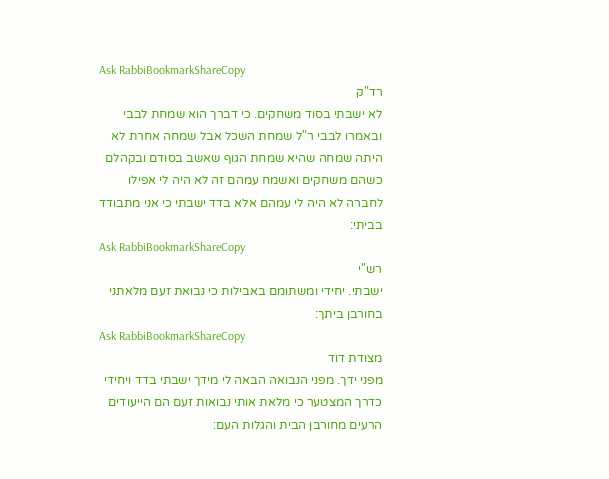Ask RabbiBookmarkShareCopy
רד"ק
לא ישבתי בסוד משחקים. כי דברך הוא שמחת לבבי ובאמרו לבבי ר"ל שמחת השכל אבל שמחה אחרת לא היתה שמחה שהיא שמחת הגוף שאשב בסודם ובקהלם כשהם משחקים ואשמח עמהם זה לא היה לי אפילו לחברה לא היה לי עמהם אלא בדד ישבתי כי אני מתבודד בביתי:
Ask RabbiBookmarkShareCopy
רש"י
ישבתי. יחידי ומשתומם באבילות כי נבואת זעם מלאתני בחורבן ביתך:
Ask RabbiBookmarkShareCopy
מצודת דוד
מפני ידך. מפני הנבואה הבאה לי מידך ישבתי בדד ויחידי כדרך המצטער כי מלאת אותי נבואות זעם הם הייעודים הרעים מחורבן הבית והגלות העם: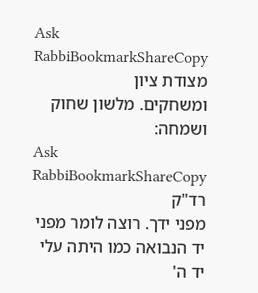Ask RabbiBookmarkShareCopy
מצודת ציון
ומשחקים. מלשון שחוק ושמחה:
Ask RabbiBookmarkShareCopy
רד"ק
מפני ידך. רוצה לומר מפני יד הנבואה כמו היתה עלי יד ה'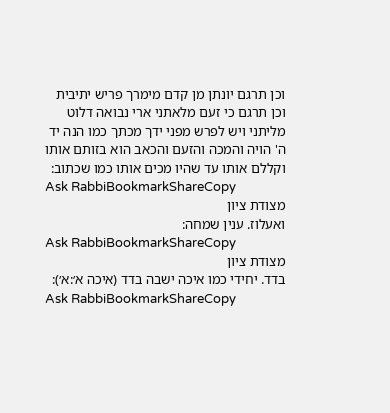וכן תרגם יונתן מן קדם מימרך פריש יתיבית וכן תרגם כי זעם מלאתני ארי נבואה דלוט מליתני ויש לפרש מפני ידך מכתך כמו הנה יד ה' הויה והמכה והזעם והכאב הוא בזותם אותו וקללם אותו עד שהיו מכים אותו כמו שכתוב:
Ask RabbiBookmarkShareCopy
מצודת ציון
ואעלוז. ענין שמחה:
Ask RabbiBookmarkShareCopy
מצודת ציון
בדד. יחידי כמו איכה ישבה בדד (איכה א׳:א׳):
Ask RabbiBookmarkShareCopy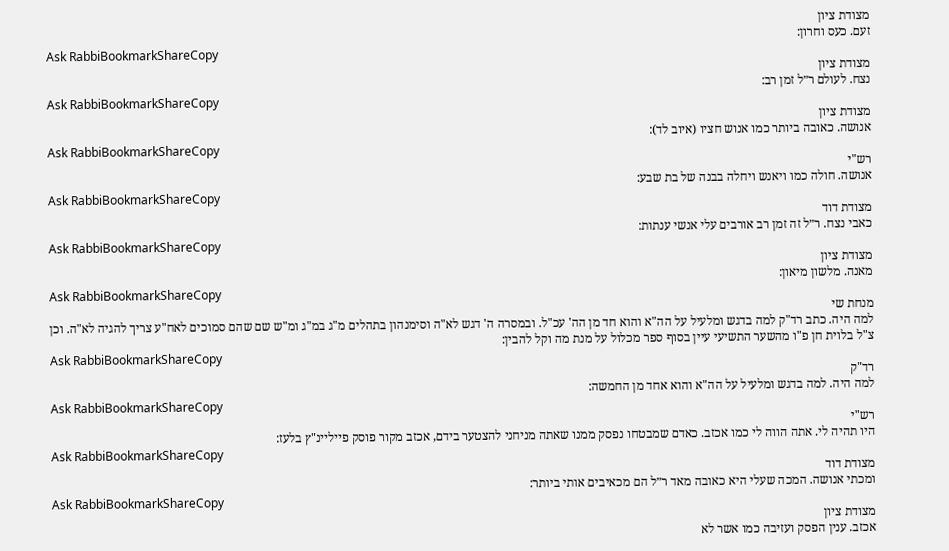מצודת ציון
זעם. כעס וחרון:
Ask RabbiBookmarkShareCopy
מצודת ציון
נצח. לעולם ר״ל זמן רב:
Ask RabbiBookmarkShareCopy
מצודת ציון
אנושה. כאובה ביותר כמו אנוש חציו (איוב לד):
Ask RabbiBookmarkShareCopy
רש"י
אנושה. חולה כמו ויאנש ויחלה בבנה של בת שבע:
Ask RabbiBookmarkShareCopy
מצודת דוד
כאבי נצח. ר״ל זה זמן רב אורבים עלי אנשי ענתות:
Ask RabbiBookmarkShareCopy
מצודת ציון
מאנה. מלשון מיאון:
Ask RabbiBookmarkShareCopy
מנחת שי
למה היה. כתב רד"ק למה בדגש ומלעיל על הה"א והוא חד מן הה' עכ"ל. ובמסרה ה' דגש לא"ה וסימנהון בתהלים מ"ג במ"ג ומ"ש שם שהם סמוכים לאח"ע צריך להגיה לא"ה. וכן צ"ל בלוית חן פ"ו מהשער התשיעי עיין בסוף ספר מכלול על מנת מה וקל להבין:
Ask RabbiBookmarkShareCopy
רד"ק
למה היה. למה בדגש ומלעיל על הה"א והוא אחד מן החמשה:
Ask RabbiBookmarkShareCopy
רש"י
היו תהיה לי. אתה הווה לי כמו אכזב. כאדם שמבטחו נפסק ממנו שאתה מניחני להצטער בידם, אכזב מקור פוסק פייליינ"ץ בלעז:
Ask RabbiBookmarkShareCopy
מצודת דוד
ומכתי אנושה. המכה שעלי היא כאובה מאד ר״ל הם מכאיבים אותי ביותר:
Ask RabbiBookmarkShareCopy
מצודת ציון
אכזב. ענין הפסק ועזיבה כמו אשר לא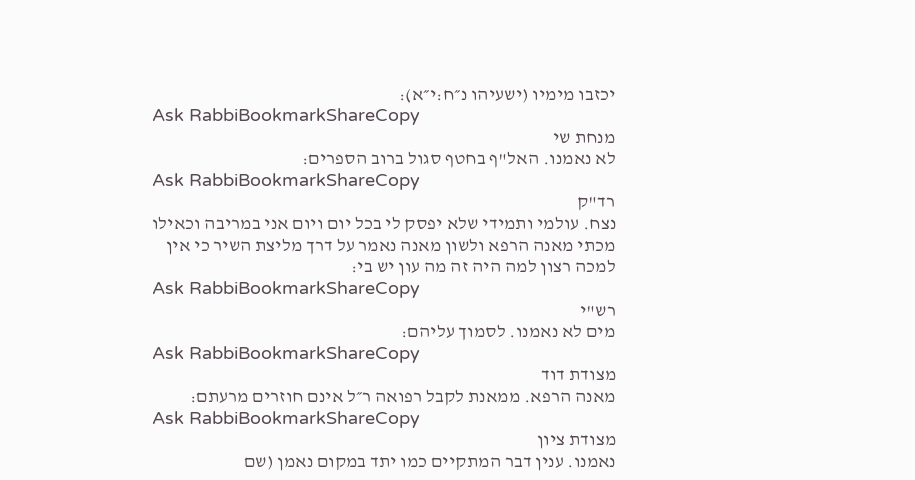יכזבו מימיו (ישעיהו נ״ח:י״א):
Ask RabbiBookmarkShareCopy
מנחת שי
לא נאמנו. האל"ף בחטף סגול ברוב הספרים:
Ask RabbiBookmarkShareCopy
רד"ק
נצח. עולמי ותמידי שלא יפסק לי בכל יום ויום אני במריבה וכאילו מכתי מאנה הרפא ולשון מאנה נאמר על דרך מליצת השיר כי אין למכה רצון למה היה זה מה עון יש בי:
Ask RabbiBookmarkShareCopy
רש"י
מים לא נאמנו. לסמוך עליהם:
Ask RabbiBookmarkShareCopy
מצודת דוד
מאנה הרפא. ממאנת לקבל רפואה ר״ל אינם חוזרים מרעתם:
Ask RabbiBookmarkShareCopy
מצודת ציון
נאמנו. ענין דבר המתקיים כמו יתד במקום נאמן (שם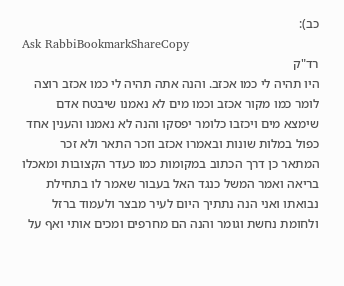כב):
Ask RabbiBookmarkShareCopy
רד"ק
היו תהיה לי כמו אכזב. והנה אתה תהיה לי כמו אכזב רוצה לומר כמו מקור אכזב וכמו מים לא נאמנו שיבטח אדם שימצא מים ויכזבו כלומר יפסקו והנה לא נאמנו והענין אחד כפול במלות שונות ובאמרו אכזב וזכר התאר ולא זכר המתאר כן דרך הכתוב במקומות כמו כעדר הקצובות ומאכלו בריאה ואמר המשל כנגד האל בעבור שאמר לו בתחילת נבואתו ואני הנה נתתיך היום לעיר מבצר ולעמוד ברזל ולחומת נחשת וגומר והנה הם מחרפים ומכים אותי ואף על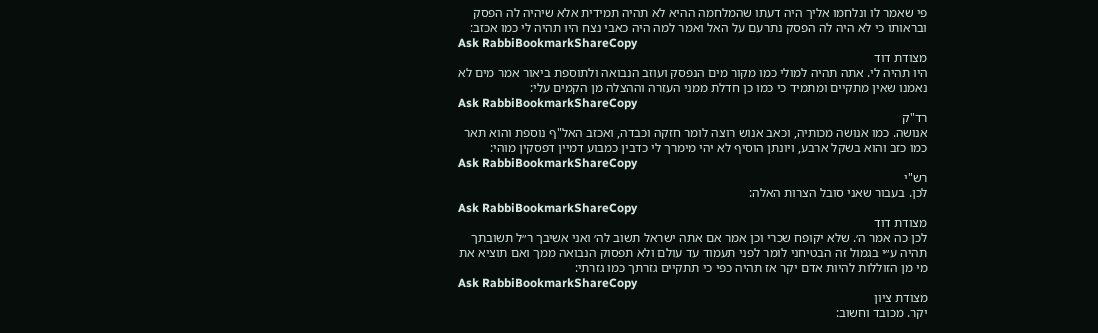פי שאמר לו ונלחמו אליך היה דעתו שהמלחמה ההיא לא תהיה תמידית אלא שיהיה לה הפסק ובראותו כי לא היה לה הפסק נתרעם על האל ואמר למה היה כאבי נצח היו תהיה לי כמו אכזב:
Ask RabbiBookmarkShareCopy
מצודת דוד
היו תהיה לי. אתה תהיה למולי כמו מקור מים הנפסק ועוזב הנבואה ולתוספת ביאור אמר מים לא נאמנו שאין מתקיים ומתמיד כי כמו כן חדלת ממני העזרה וההצלה מן הקמים עלי:
Ask RabbiBookmarkShareCopy
רד"ק
אנושה. כמו אנושה מכותיה, וכאב אנוש רוצה לומר חזקה וכבדה, ואכזב האל"ף נוספת והוא תאר כמו כזב והוא בשקל ארבע, ויונתן הוסיף לא יהי מימרך לי כדבין כמבוע דמיין דפסקין מוהי:
Ask RabbiBookmarkShareCopy
רש"י
לכן. בעבור שאני סובל הצרות האלה:
Ask RabbiBookmarkShareCopy
מצודת דוד
לכן כה אמר ה׳. שלא יקופח שכרי וכן אמר אם אתה ישראל תשוב לה׳ ואני אשיבך ר״ל תשובתך תהיה ע״י בגמול זה הבטיחני לומר לפני תעמוד עד עולם ולא תפסוק הנבואה ממך ואם תוציא את מי מן הזוללות להיות אדם יקר אז תהיה כפי כי תתקיים גזרתך כמו גזרתי:
Ask RabbiBookmarkShareCopy
מצודת ציון
יקר. מכובד וחשוב: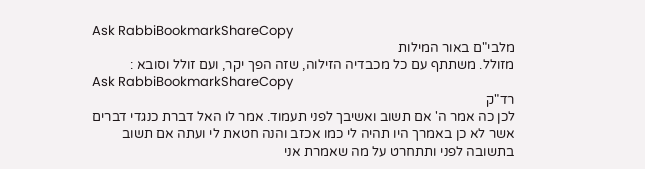Ask RabbiBookmarkShareCopy
מלבי"ם באור המילות
מזולל. משתתף עם כל מכבדיה הזילוה, שזה הפך יקר, ועם זולל וסובא :
Ask RabbiBookmarkShareCopy
רד"ק
לכן כה אמר ה' אם תשוב ואשיבך לפני תעמוד. אמר לו האל דברת כנגדי דברים אשר לא כן באמרך היו תהיה לי כמו אכזב והנה חטאת לי ועתה אם תשוב בתשובה לפני ותתחרט על מה שאמרת אני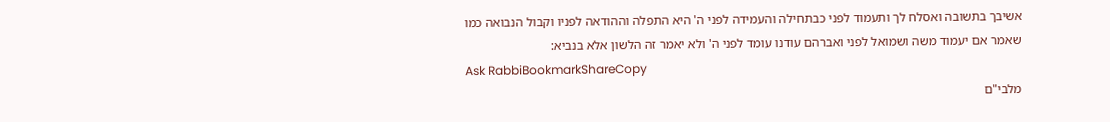אשיבך בתשובה ואסלח לך ותעמוד לפני כבתחילה והעמידה לפני ה' היא התפלה וההודאה לפניו וקבול הנבואה כמו שאמר אם יעמוד משה ושמואל לפני ואברהם עודנו עומד לפני ה' ולא יאמר זה הלשון אלא בנביא:
Ask RabbiBookmarkShareCopy
מלבי"ם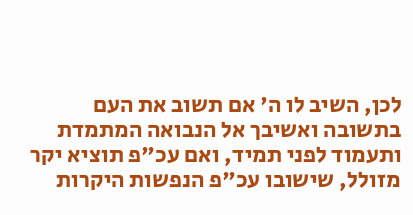לכן, השיב לו ה' אם תשוב את העם בתשובה ואשיבך אל הנבואה המתמדת ותעמוד לפני תמיד, ואם עכ"פ תוציא יקר מזולל, שישובו עכ"פ הנפשות היקרות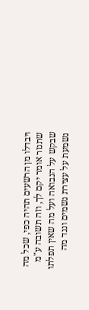ויבדלו מן הרשעים תהיה כפי, שכל מה שתגזר אומר יקם לך, וזה תשובה ע"מ שבקש על הנבואה ועל מה שאין תפלתו נשמעת על עצירת גשמים ונגד מה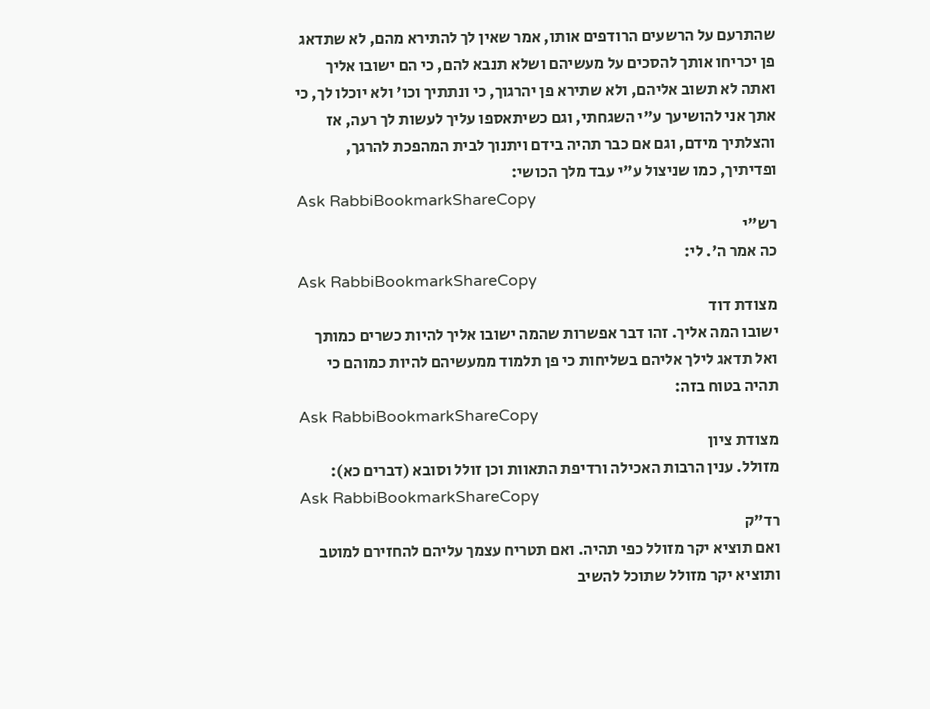שהתרעם על הרשעים הרודפים אותו, אמר שאין לך להתירא מהם, לא שתדאג פן יכריחו אותך להסכים על מעשיהם ושלא תנבא להם, כי הם ישובו אליך ואתה לא תשוב אליהם, ולא שתירא פן יהרגוך, כי ונתתיך וכו' ולא יוכלו לך, כי אתך אני להושיעך ע"י השגחתי, וגם כשיתאספו עליך לעשות לך רעה, אז והצלתיך מידם, וגם אם כבר תהיה בידם ויתנוך לבית המהפכת להרגך, ופדיתיך, כמו שניצול ע"י עבד מלך הכושי:
Ask RabbiBookmarkShareCopy
רש"י
כה אמר ה'. לי:
Ask RabbiBookmarkShareCopy
מצודת דוד
ישובו המה אליך. זהו דבר אפשרות שהמה ישובו אליך להיות כשרים כמותך ואל תדאג לילך אליהם בשליחות כי פן תלמוד ממעשיהם להיות כמוהם כי תהיה בטוח בזה:
Ask RabbiBookmarkShareCopy
מצודת ציון
מזולל. ענין הרבות האכילה ורדיפת התאוות וכן זולל וסובא (דברים כא):
Ask RabbiBookmarkShareCopy
רד"ק
ואם תוציא יקר מזולל כפי תהיה. ואם תטריח עצמך עליהם להחזירם למוטב ותוציא יקר מזולל שתוכל להשיב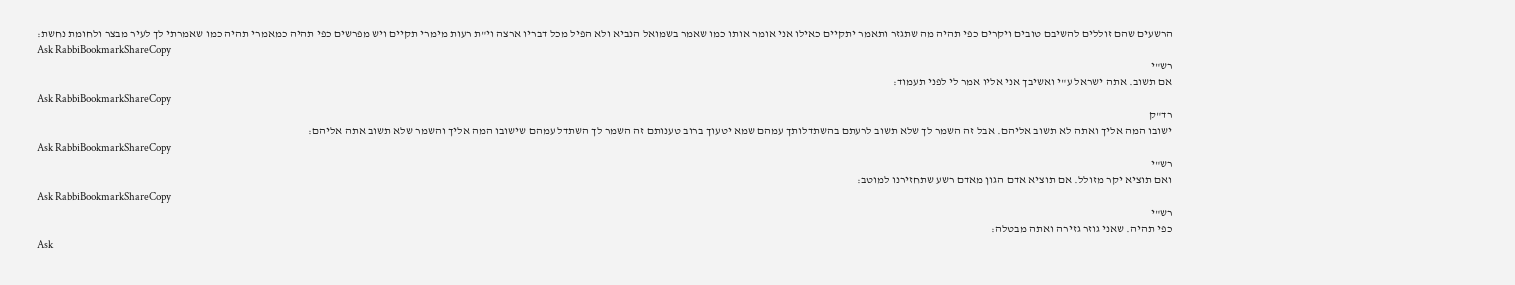הרשעים שהם זוללים להשיבם טובים ויקרים כפי תהיה מה שתגזר ותאמר יתקיים כאילו אני אומר אותו כמו שאמר בשמואל הנביא ולא הפיל מכל דבריו ארצה וי"ת רעות מימרי תקיים ויש מפרשים כפי תהיה כמאמרי תהיה כמו שאמרתי לך לעיר מבצר ולחומת נחשת:
Ask RabbiBookmarkShareCopy
רש"י
אם תשוב. אתה ישראל ע"י ואשיבך אני אליו אמר לי לפני תעמוד:
Ask RabbiBookmarkShareCopy
רד"ק
ישובו המה אליך ואתה לא תשוב אליהם. אבל זה השמר לך שלא תשוב לרעתם בהשתדלותך עמהם שמא יטעוך ברוב טענותם זה השמר לך השתדל עמהם שישובו המה אליך והשמר שלא תשוב אתה אליהם:
Ask RabbiBookmarkShareCopy
רש"י
ואם תוציא יקר מזולל. אם תוציא אדם הגון מאדם רשע שתחזירנו למוטב:
Ask RabbiBookmarkShareCopy
רש"י
כפי תהיה. שאני גוזר גזירה ואתה מבטלה:
Ask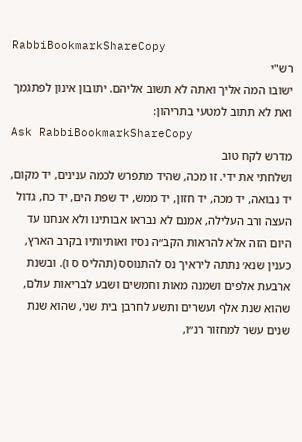RabbiBookmarkShareCopy
רש"י
ישובו המה אליך ואתה לא תשוב אליהם. יתובון אינון לפתגמך ואת לא תתוב למטעי בתריהון:
Ask RabbiBookmarkShareCopy
מדרש לקח טוב
ושלחתי את ידי. זו מכה, שהיד מתפרש לכמה ענינים, יד מקום, יד נבואה, יד מכה, יד חזון, יד ממש, יד שפת הים, יד כח, גדול העצה ורב העלילה, אמנם לא נבראו אבותינו ולא אנחנו עד היום הזה אלא להראות הקב״ה נסיו ואותיותיו בקרב הארץ, כענין שנא׳ נתתה ליראיך נס להתנוסס (תהליס ס ו). ובשנת ארבעת אלפים ושמנה מאות וחמשים ושבע לבריאות עולם, שהוא שנת אלף ועשרים ותשע לחרבן בית שני, שהוא שנת שנים עשר למחזור רנ״ו,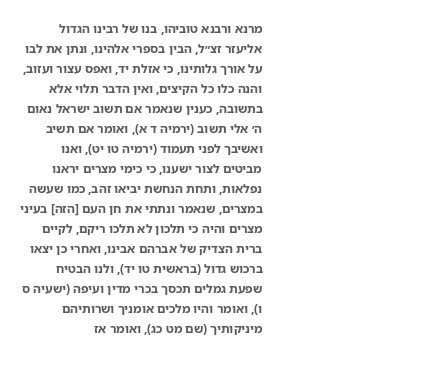מרנא ורבנא טוביהו, בנו של רבינו הגדול אליעזר זצ״ל, הבין בספרי אלהינו, ונתן את לבו על אורך גלותינו, כי אזלת יד, ואפס עצור ועזוב, והנה כלו כל הקיצים, ואין הדבר תלוי אלא בתשובה, כענין שנאמר אם תשוב ישראל נאום ה׳ אלי תשוב (ירמיה ד א), ואומר אם תשיב ואשיבך לפני תעמוד (ירמיה טו יט), ואנו מביטים לצור ישענו, כי כימי מצרים יראנו נפלאות, ותחת הנחשת יביאו זהב, כמו שעשה במצרים, שנאמר ונתתי את חן העם [הזה] בעיני מצרים והיה כי תלכון לא תלכו ריקם, לקיים ברית הצדיק של אברהם אבינו, ואחרי כן יצאו ברכוש גדול (בראשית טו יד), ולנו הבטיח שפעת גמלים תכסך בכרי מדין ועיפה (ישעיה ס ו), ואומר והיו מלכים אומניך ושרותיהם מיניקותיך (שם מט כג), ואומר אז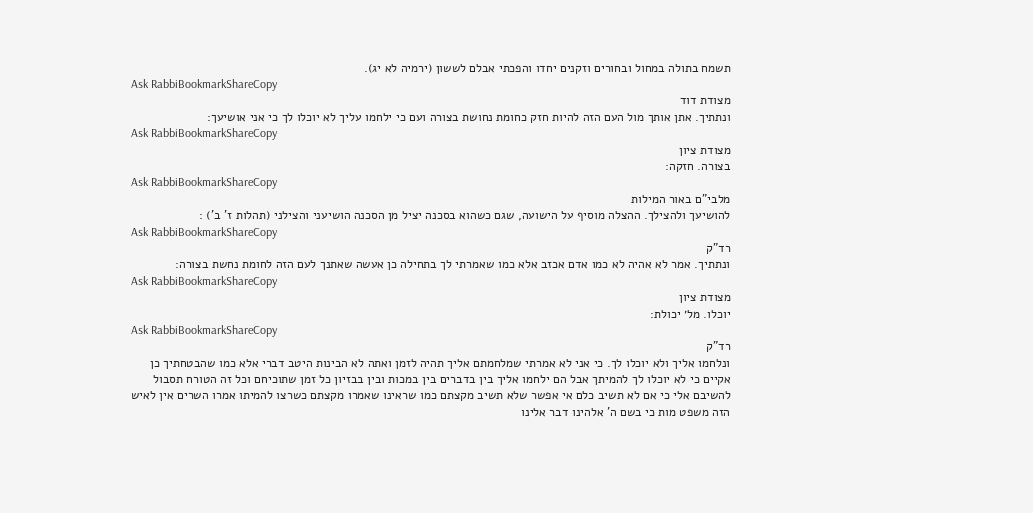תשמח בתולה במחול ובחורים וזקנים יחדו והפכתי אבלם לששון (ירמיה לא יג).
Ask RabbiBookmarkShareCopy
מצודת דוד
ונתתיך. אתן אותך מול העם הזה להיות חזק כחומת נחושת בצורה ועם כי ילחמו עליך לא יוכלו לך כי אני אושיעך:
Ask RabbiBookmarkShareCopy
מצודת ציון
בצורה. חזקה:
Ask RabbiBookmarkShareCopy
מלבי"ם באור המילות
להושיעך ולהצילך. ההצלה מוסיף על הישועה, שגם כשהוא בסכנה יציל מן הסכנה הושיעני והצילני (תהלות ז' ב') :
Ask RabbiBookmarkShareCopy
רד"ק
ונתתיך. אמר לא אהיה לא כמו אדם אכזב אלא כמו שאמרתי לך בתחילה כן אעשה שאתנך לעם הזה לחומת נחשת בצורה:
Ask RabbiBookmarkShareCopy
מצודת ציון
יוכלו. מל׳ יכולת:
Ask RabbiBookmarkShareCopy
רד"ק
ונלחמו אליך ולא יוכלו לך. כי אני לא אמרתי שמלחמתם אליך תהיה לזמן ואתה לא הבינות היטב דברי אלא כמו שהבטחתיך כן אקיים כי לא יוכלו לך להמיתך אבל הם ילחמו אליך בין בדברים בין במכות ובין בבזיון כל זמן שתוכיחם וכל זה הטורח תסבול להשיבם אלי כי אם לא תשיב כלם אי אפשר שלא תשיב מקצתם כמו שראינו שאמרו מקצתם כשרצו להמיתו אמרו השרים אין לאיש הזה משפט מות כי בשם ה' אלהינו דבר אלינו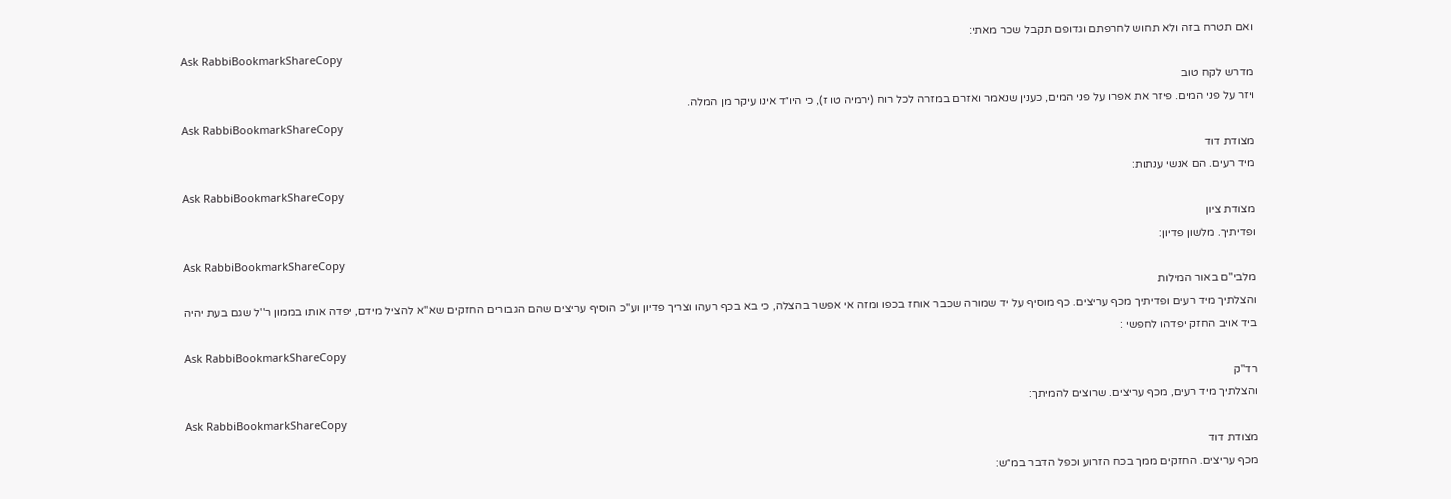ואם תטרח בזה ולא תחוש לחרפתם וגדופם תקבל שכר מאתי:
Ask RabbiBookmarkShareCopy
מדרש לקח טוב
ויזר על פני המים. פיזר את אפרו על פני המים, כענין שנאמר ואזרם במזרה לכל רוח (ירמיה טו ז), כי היו״ד אינו עיקר מן המלה.
Ask RabbiBookmarkShareCopy
מצודת דוד
מיד רעים. הם אנשי ענתות:
Ask RabbiBookmarkShareCopy
מצודת ציון
ופדיתיך. מלשון פדיון:
Ask RabbiBookmarkShareCopy
מלבי"ם באור המילות
והצלתיך מיד רעים ופדיתיך מכף עריצים. כף מוסיף על יד שמורה שכבר אוחז בכפו ומזה אי אפשר בהצלה, כי בא בכף רעהו וצריך פדיון וע''כ הוסיף עריצים שהם הגבורים החזקים שא''א להציל מידם, יפדה אותו בממון ר''ל שגם בעת יהיה ביד אויב החזק יפדהו לחפשי :
Ask RabbiBookmarkShareCopy
רד"ק
והצלתיך מיד רעים, מכף עריצים. שרוצים להמיתך:
Ask RabbiBookmarkShareCopy
מצודת דוד
מכף עריצים. החזקים ממך בכח הזרוע וכפל הדבר במ״ש: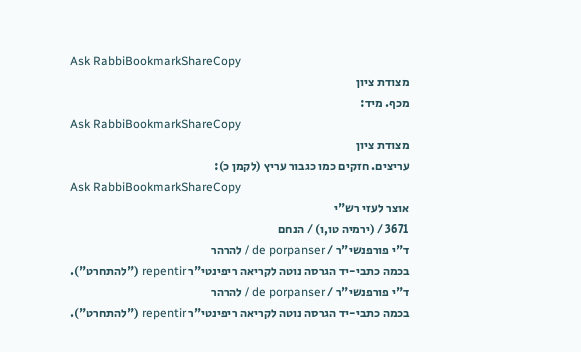Ask RabbiBookmarkShareCopy
מצודת ציון
מכף. מיד:
Ask RabbiBookmarkShareCopy
מצודת ציון
עריצים. חזקים כמו כגבור עריץ (לקמן כ):
Ask RabbiBookmarkShareCopy
אוצר לעזי רש"י
3671 / (ירמיה טו,ו) / הנחם
ד"י פורפנשי"ר / de porpanser / להרהר
בכמה כתבי-יד הגרסה נוטה לקריאה ריפינטי"ר repentir ("להתחרט").
ד"י פורפנשי"ר / de porpanser / להרהר
בכמה כתבי-יד הגרסה נוטה לקריאה ריפינטי"ר repentir ("להתחרט").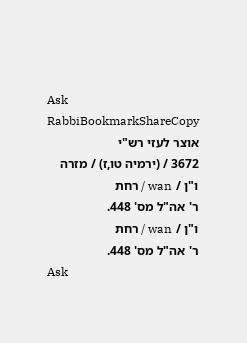Ask RabbiBookmarkShareCopy
אוצר לעזי רש"י
3672 / (ירמיה טו,ז) / מזרה
ו"ן / wan / רחת
ר' אה"ל מס' 448.
ו"ן / wan / רחת
ר' אה"ל מס' 448.
Ask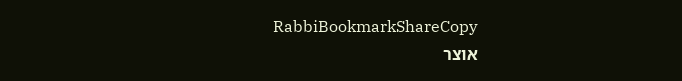RabbiBookmarkShareCopy
אוצר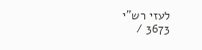לעזי רש"י
3673 /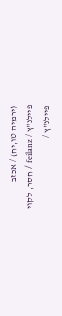(ירמיה טו,יח) / אכזב
פיילנ"ץ / feilanz / חסר, לקוי
פיילנ"ץ /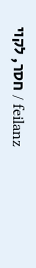feilanz / חסר, לקוי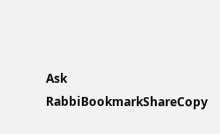Ask RabbiBookmarkShareCopy